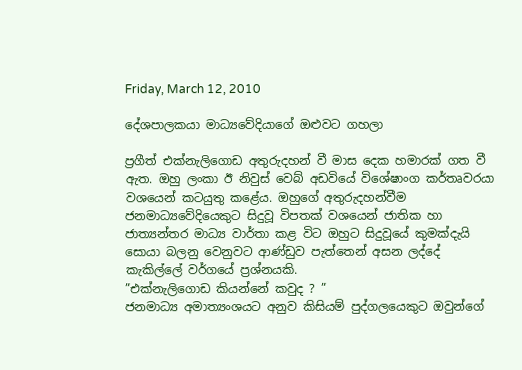Friday, March 12, 2010

දේශපාලකයා මාධ්‍යවේදියාගේ ඔළුවට ගහලා

ප්‍රගීත් එක්නැලිගොඩ අතුරුදහන් වී මාස දෙක හමාරක් ගත වී ඇත. ඔහු ලංකා ඊ නිවුස් වෙබ් අඩවියේ විශේෂාංග කර්තෘවරයා වශයෙන් කටයුතු කළේය. ඔහුගේ අතුරුදහන්වීම ජනමාධ්‍යවේදියෙකුට සිදුවූ විපතක් වශයෙන් ජාතික හා ජාත්‍යන්තර මාධ්‍ය වාර්තා කළ විට ඔහුට සිදුවූයේ කුමක්දැයි සොයා බලනු වෙනුවට ආණ්ඩුව පැත්තෙන් අසන ලද්දේ කැකිල්ලේ වර්ගයේ ප්‍රශ්නයකි.
”එක්නැලිගොඩ කියන්නේ කවුද ? ”
ජනමාධ්‍ය අමාත්‍යංශයට අනුව කිසියම් පුද්ගලයෙකුට ඔවුන්ගේ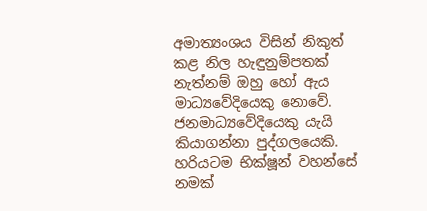අමාත්‍යංශය විසින් නිකුත් කළ නිල හැඳුනුම්පතක් නැත්නම් ඔහු හෝ ඇය මාධ්‍යවේදියෙකු නොවේ. ජනමාධ්‍යවේදියෙකු යැයි කියාගන්නා පුද්ගලයෙකි. හරියටම භික්ෂූන් වහන්සේ නමක්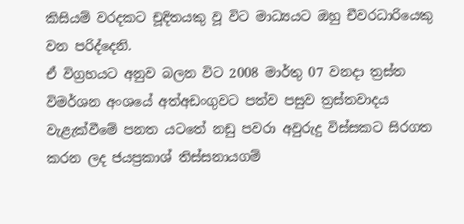කිසියම් වරදකට චූදිතයකු වූ විට මාධ්‍යයට ඔහු චීවරධාරියෙකු වන පරිද්දෙනි.
ඒ විග්‍රහයට අනුව බලන විට 2008 මාර්තු 07 වනදා ත්‍රස්ත විමර්ශන අංශයේ අත්අඩංගුවට පත්ව පසුව ත්‍රස්තවාදය වැළැක්වීමේ පනත යටතේ නඩු පවරා අවුරුදු විස්සකට සිරගත කරන ලද ජයප්‍රකාශ් තිස්සනායගම්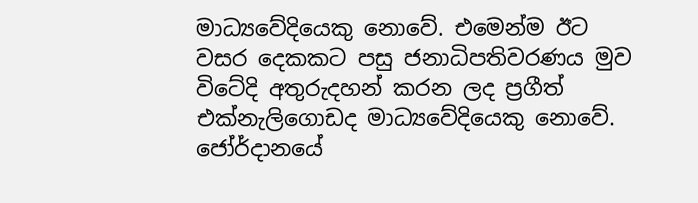මාධ්‍යවේදියෙකු නොවේ. එමෙන්ම ඊට වසර දෙකකට පසු ජනාධිපතිවරණය මුව විටේදි අතුරුදහන් කරන ලද ප්‍රගීත් එක්නැලිගොඩද මාධ්‍යවේදියෙකු නොවේ.
ජෝර්දානයේ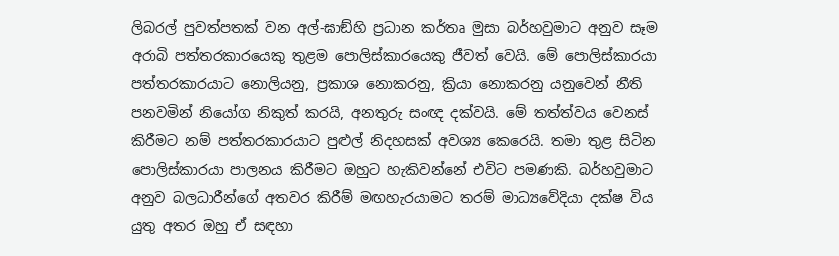ලිබරල් පුවත්පතක් වන අල්-ඝාඞ්හි ප්‍රධාන කර්තෘ මුසා බර්හවුමාට අනුව සෑම අරාබි පත්තරකාරයෙකු තුළම පොලිස්කාරයෙකු ජීවත් වෙයි. මේ පොලිස්කාරයා පත්තරකාරයාට නොලියනු, ප්‍රකාශ නොකරනු, ක්‍රියා නොකරනු යනුවෙන් නීති පනවමින් නියෝග නිකුත් කරයි, අනතුරු සංඥ දක්වයි. මේ තත්ත්වය වෙනස් කිරීමට නම් පත්තරකාරයාට පුළුල් නිදහසක් අවශ්‍ය කෙරෙයි. තමා තුළ සිටින පොලිස්කාරයා පාලනය කිරීමට ඔහුට හැකිවන්නේ එවිට පමණකි. බර්හවුමාට අනුව බලධාරීන්ගේ අතවර කිරීම් මඟහැරයාමට තරම් මාධ්‍යවේදියා දක්ෂ විය යුතු අතර ඔහු ඒ සඳහා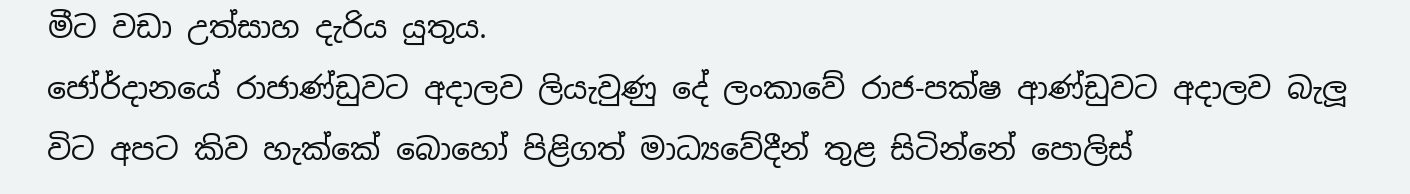මීට වඩා උත්සාහ දැරිය යුතුය.
ජෝර්දානයේ රාජාණ්ඩුවට අදාලව ලියැවුණු දේ ලංකාවේ රාජ-පක්ෂ ආණ්ඩුවට අදාලව බැලූ විට අපට කිව හැක්කේ බොහෝ පිළිගත් මාධ්‍යවේදීන් තුළ සිටින්නේ පොලිස්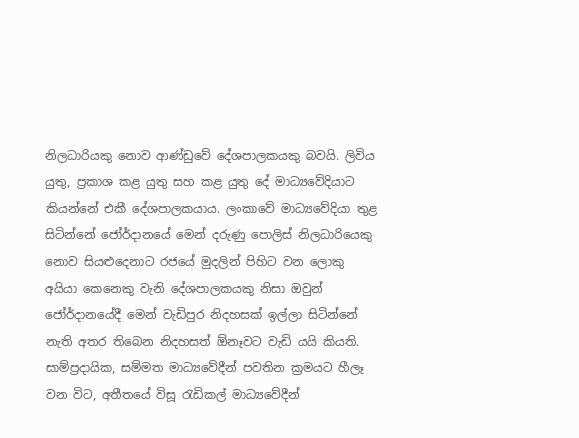නිලධාරියකු නොව ආණ්ඩුවේ දේශපාලකයකු බවයි. ලිවිය යුතු, ප්‍රකාශ කළ යුතු සහ කළ යුතු දේ මාධ්‍යවේදියාට කියන්නේ එකී දේශපාලකයාය. ලංකාවේ මාධ්‍යවේදියා තුළ සිටින්නේ ජෝර්දානයේ මෙන් දරුණු පොලිස් නිලධාරියෙකු නොව සියළුදෙනාට රජයේ මුදලින් පිහිට වන ලොකු අයියා කෙනෙකු වැනි දේශපාලකයකු නිසා ඔවුන් ජෝර්දානයේදී මෙන් වැඩිපුර නිදහසක් ඉල්ලා සිටින්නේ නැති අතර තිබෙන නිදහසත් ඕනෑවට වැඩි යයි කියති.
සාම්ප්‍රදායික, සම්මත මාධ්‍යවේදීන් පවතින ක්‍රමයට හීලෑ වන විට, අතීතයේ විසූ රැඩිකල් මාධ්‍යවේදීන්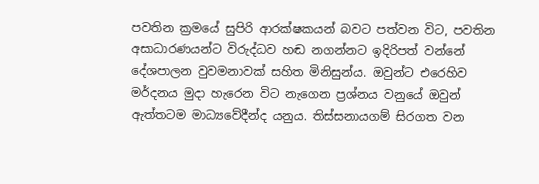පවතින ක්‍රමයේ සුපිරි ආරක්ෂකයන් බවට පත්වන විට, පවතින අසාධාරණයන්ට විරුද්ධව හඬ නගන්නට ඉදිරිපත් වන්නේ දේශපාලන වුවමනාවක් සහිත මිනිසුන්ය. ඔවුන්ට එරෙහිව මර්දනය මුදා හැරෙන විට නැගෙන ප්‍රශ්නය වනුයේ ඔවුන් ඇත්තටම මාධ්‍යවේදීන්ද යනුය. තිස්සනායගම් සිරගත වන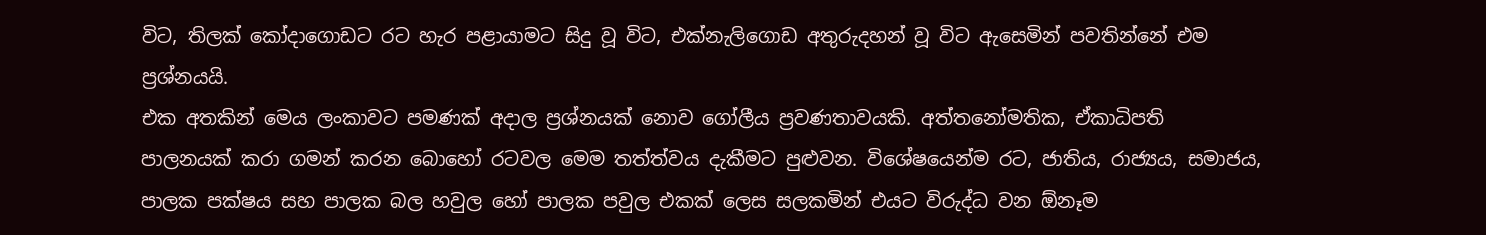විට, තිලක් කෝදාගොඩට රට හැර පළායාමට සිදු වූ විට, එක්නැලිගොඩ අතුරුදහන් වූ විට ඇසෙමින් පවතින්නේ එම ප්‍රශ්නයයි.
එක අතකින් මෙය ලංකාවට පමණක් අදාල ප්‍රශ්නයක් නොව ගෝලීය ප්‍රවණතාවයකි. අත්තනෝමතික, ඒකාධිපති පාලනයක් කරා ගමන් කරන බොහෝ රටවල මෙම තත්ත්වය දැකීමට පුළුවන. විශේෂයෙන්ම රට, ජාතිය, රාජ්‍යය, සමාජය, පාලක පක්ෂය සහ පාලක බල හවුල හෝ පාලක පවුල එකක් ලෙස සලකමින් එයට විරුද්ධ වන ඕනෑම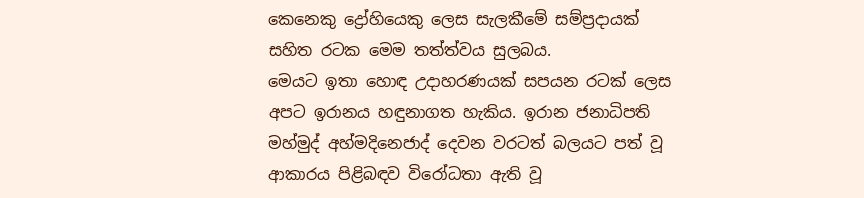කෙනෙකු ද්‍රෝහියෙකු ලෙස සැලකීමේ සම්ප්‍රදායක් සහිත රටක මෙම තත්ත්වය සුලබය.
මෙයට ඉතා හොඳ උදාහරණයක් සපයන රටක් ලෙස අපට ඉරානය හඳුනාගත හැකිය. ඉරාන ජනාධිපති මහ්මුද් අහ්මදිනෙජාද් දෙවන වරටත් බලයට පත් වූ ආකාරය පිළිබඳව විරෝධතා ඇති වූ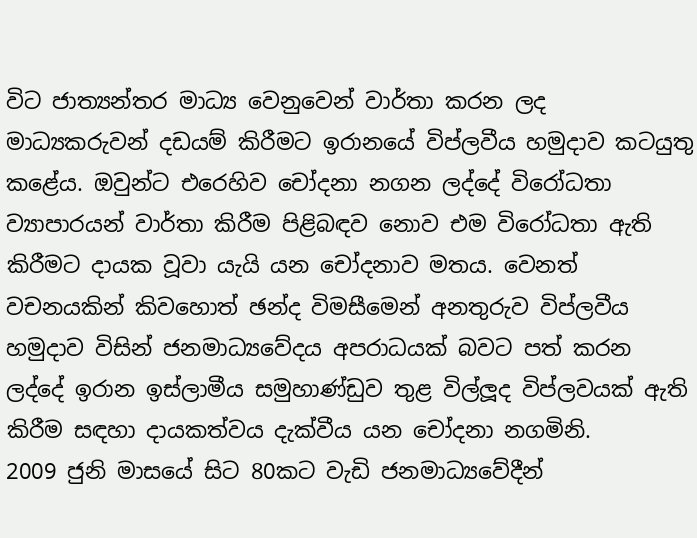විට ජාත්‍යන්තර මාධ්‍ය වෙනුවෙන් වාර්තා කරන ලද මාධ්‍යකරුවන් දඩයම් කිරීමට ඉරානයේ විප්ලවීය හමුදාව කටයුතු කළේය. ඔවුන්ට එරෙහිව චෝදනා නගන ලද්දේ විරෝධතා ව්‍යාපාරයන් වාර්තා කිරීම පිළිබඳව නොව එම විරෝධතා ඇති කිරීමට දායක වූවා යැයි යන චෝදනාව මතය. වෙනත් වචනයකින් කිවහොත් ඡන්ද විමසීමෙන් අනතුරුව විප්ලවීය හමුදාව විසින් ජනමාධ්‍යවේදය අපරාධයක් බවට පත් කරන ලද්දේ ඉරාන ඉස්ලාමීය සමුහාණ්ඩුව තුළ විල්ලූද විප්ලවයක් ඇති කිරීම සඳහා දායකත්වය දැක්වීය යන චෝදනා නගමිනි.
2009 ජුනි මාසයේ සිට 80කට වැඩි ජනමාධ්‍යවේදීන්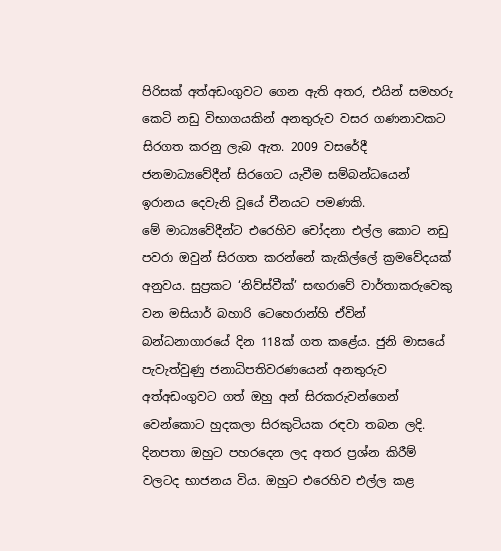පිරිසක් අත්අඩංගුවට ගෙන ඇති අතර, එයින් සමහරු කෙටි නඩු විභාගයකින් අනතුරුව වසර ගණනාවකට සිරගත කරනු ලැබ ඇත. 2009 වසරේදී ජනමාධ්‍යවේදීන් සිරගෙට යැවීම සම්බන්ධයෙන් ඉරානය දෙවැනි වූයේ චීනයට පමණකි.
මේ මාධ්‍යවේදීන්ට එරෙහිව චෝදනා එල්ල කොට නඩු පවරා ඔවුන් සිරගත කරන්නේ කැකිල්ලේ ක්‍රමවේදයක් අනුවය. සුප්‍රකට ‘නිව්ස්වීක්’ සඟරාවේ වාර්තාකරුවෙකු වන මසියාර් බහාරි ටෙහෙරාන්හි ඒවින් බන්ධනාගාරයේ දින 118ක් ගත කළේය. ජුනි මාසයේ පැවැත්වුණු ජනාධිපතිවරණයෙන් අනතුරුව අත්අඩංගුවට ගත් ඔහු අන් සිරකරුවන්ගෙන් වෙන්කොට හුදකලා සිරකුටියක රඳවා තබන ලදි. දිනපතා ඔහුට පහරදෙන ලද අතර ප්‍රශ්න කිරීම් වලටද භාජනය විය. ඔහුට එරෙහිව එල්ල කළ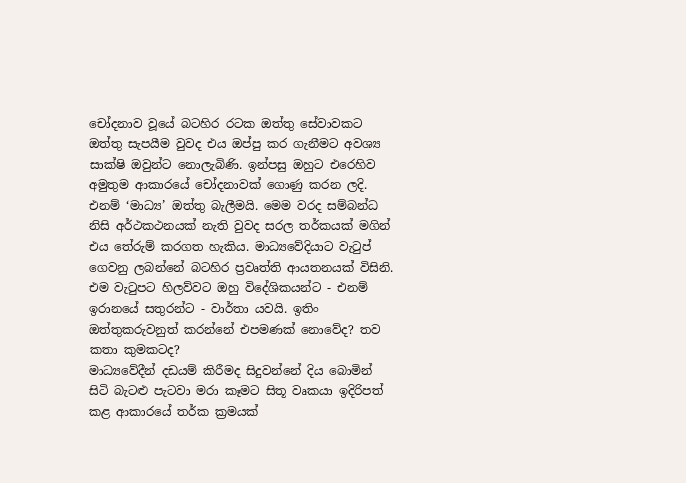චෝදනාව වූයේ බටහිර රටක ඔත්තු සේවාවකට ඔත්තු සැපයීම වුවද එය ඔප්පු කර ගැනීමට අවශ්‍ය සාක්ෂි ඔවුන්ට නොලැබිණි. ඉන්පසු ඔහුට එරෙහිව අමුතුම ආකාරයේ චෝදනාවක් ගොණු කරන ලදි. එනම් ‘මාධ්‍ය’ ඔත්තු බැලීමයි. මෙම වරද සම්බන්ධ නිසි අර්ථකථනයක් නැති වුවද සරල තර්කයක් මගින් එය තේරුම් කරගත හැකිය. මාධ්‍යවේදියාට වැටුප් ගෙවනු ලබන්නේ බටහිර ප්‍රවෘත්ති ආයතනයක් විසිනි. එම වැටුපට හිලව්වට ඔහු විදේශිකයන්ට - එනම් ඉරානයේ සතුරන්ට - වාර්තා යවයි. ඉතිං ඔත්තුකරුවනුත් කරන්නේ එපමණක් නොවේද? තව කතා කුමකටද?
මාධ්‍යවේදීන් දඩයම් කිරීමද සිදුවන්නේ දිය බොමින් සිටි බැටළු පැටවා මරා කෑමට සිතූ වෘකයා ඉදිරිපත් කළ ආකාරයේ තර්ක ක්‍රමයක්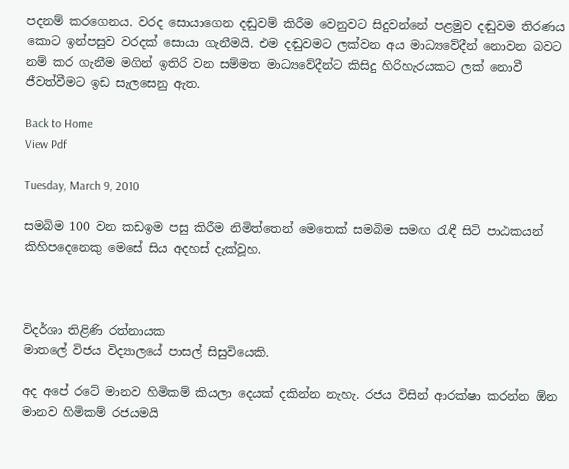පදනම් කරගෙනය. වරද සොයාගෙන දඬුවම් කිරීම වෙනුවට සිදුවන්නේ පළමුව දඬුවම තිරණය කොට ඉන්පසුව වරදක් සොයා ගැනීමයි. එම දඬුවමට ලක්වන අය මාධ්‍යවේදීන් නොවන බවට නම් කර ගැනීම මගින් ඉතිරි වන සම්මත මාධ්‍යවේදීන්ට කිසිදු හිරිහැරයකට ලක් නොවී ජීවත්වීමට ඉඩ සැලසෙනු ඇත.

Back to Home
View Pdf

Tuesday, March 9, 2010

සමබිම 100 වන කඩඉම පසු කිරීම නිමිත්තෙන් මෙතෙක් සමබිම සමඟ රැඳී සිටි පාඨකයන් කිහිපදෙනෙකු මෙසේ සිය අදහස් දැක්වූහ.



විදර්ශා තිළිණි රත්නායක
මාතලේ විජය විද්‍යාලයේ පාසල් සිසුවියෙකි.

අද අපේ රටේ මානව හිමිකම් කියලා දෙයක් දකින්න නැහැ. රජය විසින් ආරක්ෂා කරන්න ඕන මානව හිමිකම් රජයමයි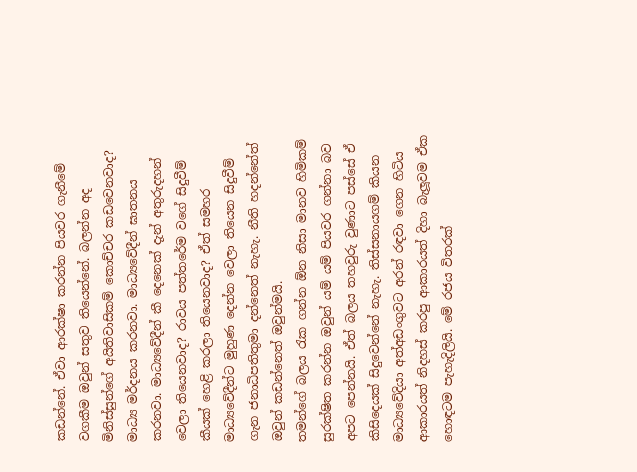කඩන්නේ. ඒවා ආරක්ෂා කරන්න පියවර ගැනීමේ වගකීම ඔවුන් සතුව තියෙන්නේ. බලන්න අද මිනිස්සුන්ගේ අයිතිවාසිකම් කොච්චර කඩවෙනවාද? මාධ්‍ය මර්දනය කරනවා. මාධ්‍යවේදීන් ඝාතනය කරනවා. මාධ්‍යවේදීන් කී දෙනෙක් දැන් අතුරුදහන් වෙලා තියෙනවාද? රාවය පත්තරේම වගේ සිදුවීම් කීයක් හෙළි කරලා තියෙනවාද? ඒත් සමහර මාධ්‍යවේදීන්ට මුහුණ දෙන්න වෙලා තියෙන සිදුවීම් ගැන ජනාධිපතිතුමා දන්නෙත් නැහැ. නීති හදන්නේත් ඔවුන් කඩන්නෙත් ඔවුන්මයි.
තමන්ගේ බලය රැක ගන්න ඕන නිසා මානව හිමිකම් සුරක්ෂිත කරන්න ඔවුන් යම් යම් පියවර ගන්නා බව අපට පෙන්නයි. ඒත් බලය තහවුරු වුණාට පස්සේ ඒ කිසිදෙයක් සිදුවෙන්නේ නැහැ. තිස්සනායගම් කියන මාධ්‍යවේදියා අත්අඩංගුවට අරන් රඳවා ගෙන හිටිය ආකාරයත් නිදහස් කරපු ආකාරයත් දිහා බැලූවම ඒක හොඳටම පැහැදිලියි. මේ රජය විතරක්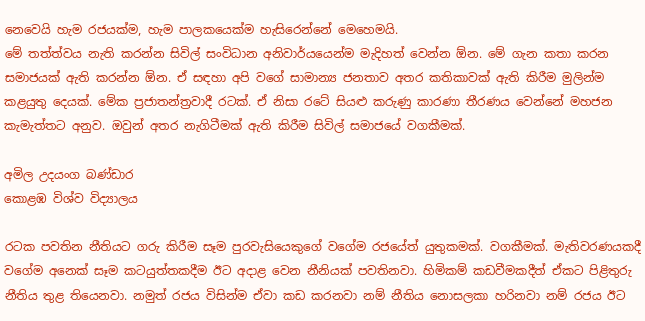නෙවෙයි හැම රජයක්ම, හැම පාලකයෙක්ම හැසිරෙන්නේ මෙහෙමයි.
මේ තත්ත්වය නැති කරන්න සිවිල් සංවිධාන අනිවාර්යයෙන්ම මැදිහත් වෙන්න ඕන. මේ ගැන කතා කරන සමාජයක් ඇති කරන්න ඕන. ඒ සඳහා අපි වගේ සාමාන්‍ය ජනතාව අතර කතිකාවක් ඇති කිරීම මුලින්ම කළයුතු දෙයක්. මේක ප්‍රජාතන්ත්‍රවාදී රටක්. ඒ නිසා රටේ සියළු කරුණු කාරණා තීරණය වෙන්නේ මහජන කැමැත්තට අනුව. ඔවුන් අතර නැගිටීමක් ඇති කිරීම සිවිල් සමාජයේ වගකීමක්.

අමිල උදයංග බණ්ඩාර
කොළඹ විශ්ව විද්‍යාලය

රටක පවතින නීතියට ගරු කිරීම සෑම පුරවැසියෙකුගේ වගේම රජයේත් යුතුකමක්. වගකීමක්. මැතිවරණයකදී වගේම අනෙක් සෑම කටයුත්තකදීම ඊට අදාළ වෙන නීනියක් පවතිනවා. හිමිකම් කඩවීමකදීත් ඒකට පිළිතුරු නීතිය තුළ තියෙනවා. නමුත් රජය විසින්ම ඒවා කඩ කරනවා නම් නීතිය නොසලකා හරිනවා නම් රජය ඊට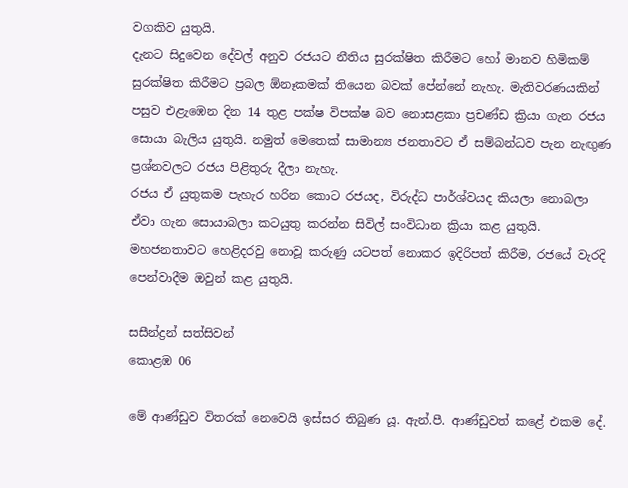වගකිව යුතුයි.
දැනට සිදුවෙන දේවල් අනුව රජයට නීතිය සුරක්ෂිත කිරීමට හෝ මානව හිමිකම් සුරක්ෂිත කිරීමට ප්‍රබල ඕනෑකමක් තියෙන බවක් පේන්නේ නැහැ. මැතිවරණයකින් පසුව එළැඹෙන දින 14 තුළ පක්ෂ විපක්ෂ බව නොසළකා ප්‍රචණ්ඩ ක්‍රියා ගැන රජය සොයා බැලිය යුතුයි. නමුත් මෙතෙක් සාමාන්‍ය ජනතාවට ඒ සම්බන්ධව පැන නැඟුණ ප්‍රශ්නවලට රජය පිළිතුරු දීලා නැහැ.
රජය ඒ යුතුකම පැහැර හරින කොට රජයද, විරුද්ධ පාර්ශ්වයද කියලා නොබලා ඒවා ගැන සොයාබලා කටයුතු කරන්න සිවිල් සංවිධාන ක්‍රියා කළ යුතුයි. මහජනතාවට හෙළිදරවු නොවූ කරුණු යටපත් නොකර ඉදිරිපත් කිරීම, රජයේ වැරදි පෙන්වාදීම ඔවුන් කළ යුතුයි.

සසීන්ද්‍රන් සත්සිවන්
කොළඹ 06

මේ ආණ්ඩුව විතරක් නෙවෙයි ඉස්සර තිබුණ යූ. ඇන්.පී. ආණ්ඩුවත් කළේ එකම දේ.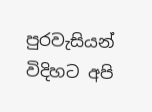පුරවැසියන් විදිහට අපි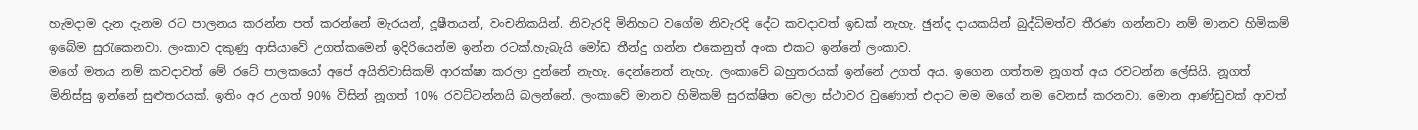හැමදාම දැන දැනම රට පාලනය කරන්න පත් කරන්නේ මැරයන්, දූෂීතයන්, වංචනිකයින්. නිවැරදි මිනිහට වගේම නිවැරදි දේට කවදාවත් ඉඩක් නැහැ. ඡුන්ද දායකයින් බුද්ධිමත්ව තීරණ ගන්නවා නම් මානව හිමිකම් ඉබේම සුරැකෙනවා. ලංකාව දකුණු ආසියාවේ උගත්කමෙන් ඉදිරියෙන්ම ඉන්න රටක්.හැබැයි මෝඩ තීන්දු ගන්න එකෙනුත් අංක එකට ඉන්නේ ලංකාව.
මගේ මතය නම් කවදාවත් මේ රටේ පාලකයෝ අපේ අයිතිවාසිකම් ආරක්ෂා කරලා දුන්නේ නැහැ. දෙන්නෙත් නැහැ. ලංකාවේ බහුතරයක් ඉන්නේ උගත් අය. ඉගෙන ගත්තම නූගත් අය රවටන්න ලේසියි. නූගත් මිනිස්සු ඉන්නේ සුළුතරයක්. ඉතිං අර උගත් 90% විසින් නූගත් 10% රවට්ටන්නයි බලන්නේ. ලංකාවේ මානව හිමිකම් සුරක්ෂිත වෙලා ස්ථාවර වුණොත් එදාට මම මගේ නම වෙනස් කරනවා. මොන ආණ්ඩුවක් ආවත්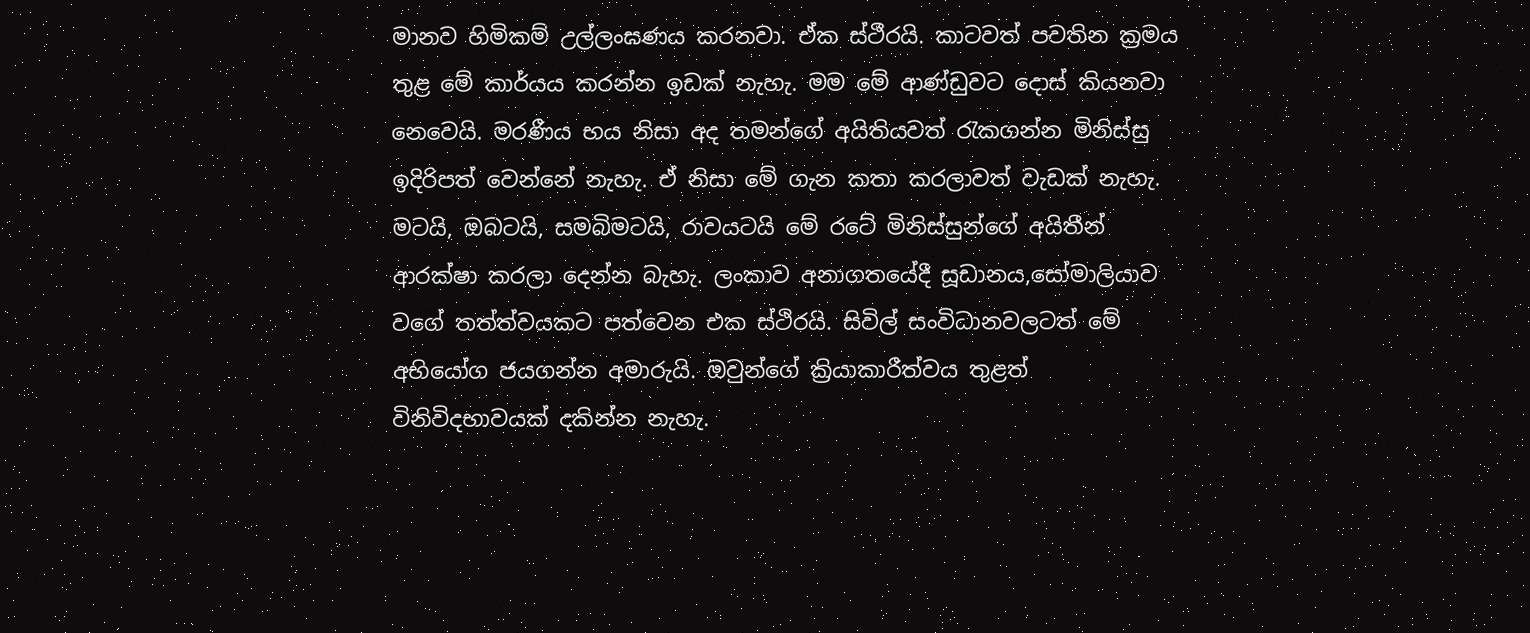මානව හිමිකම් උල්ලංඝණය කරනවා. ඒක ස්ථීරයි. කාටවත් පවතින ක්‍රමය තුළ මේ කාර්යය කරන්න ඉඩක් නැහැ. මම මේ ආණ්ඩුවට දොස් කියනවා නෙවෙයි. මරණීය භය නිසා අද තමන්ගේ අයිතියවත් රැකගන්න මිනිස්සු ඉදිරිපත් වෙන්නේ නැහැ. ඒ නිසා මේ ගැන කතා කරලාවත් වැඩක් නැහැ. මටයි, ඔබටයි, සමබිමටයි, රාවයටයි මේ රටේ මිනිස්සුන්ගේ අයිතීන් ආරක්ෂා කරලා දෙන්න බැහැ. ලංකාව අනාගතයේදී සූඩානය,සෝමාලියාව වගේ තත්ත්වයකට පත්වෙන එක ස්ථිරයි. සිවිල් සංවිධානවලටත් මේ අභියෝග ජයගන්න අමාරුයි. ඔවුන්ගේ ක්‍රියාකාරීත්වය තුළත් විනිවිදභාවයක් දකින්න නැහැ.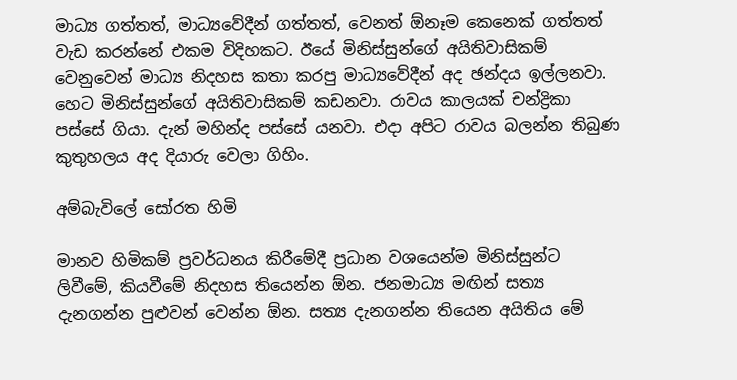මාධ්‍ය ගත්තත්, මාධ්‍යවේදීන් ගත්තත්, වෙනත් ඕනෑම කෙනෙක් ගත්තත් වැඩ කරන්නේ එකම විදිහකට. ඊයේ මිනිස්සුන්ගේ අයිතිවාසිකම් වෙනුවෙන් මාධ්‍ය නිදහස කතා කරපු මාධ්‍යවේදීන් අද ඡන්දය ඉල්ලනවා. හෙට මිනිස්සුන්ගේ අයිතිවාසිකම් කඩනවා. රාවය කාලයක් චන්ද්‍රිකා පස්සේ ගියා. දැන් මහින්ද පස්සේ යනවා. එදා අපිට රාවය බලන්න තිබුණ කුතුහලය අද දියාරු වෙලා ගිහිං.

අම්බැවිලේ සෝරත හිමි

මානව හිමිකම් ප්‍රවර්ධනය කිරීමේදී ප්‍රධාන වශයෙන්ම මිනිස්සුන්ට ලිවීමේ, කියවීමේ නිදහස තියෙන්න ඕන. ජනමාධ්‍ය මඟින් සත්‍ය දැනගන්න පුළුවන් වෙන්න ඕන. සත්‍ය දැනගන්න තියෙන අයිතිය මේ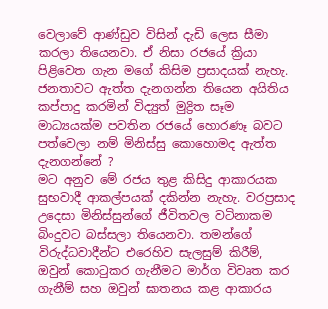වෙලාවේ ආණ්ඩුව විසින් දැඩි ලෙස සීමා කරලා තියෙනවා. ඒ නිසා රජයේ ක්‍රියා පිළිවෙත ගැන මගේ කිසිම ප්‍රසාදයක් නැහැ. ජනතාවට ඇත්ත දැනගන්න තියෙන අයිතිය කප්පාදු කරමින් විද්‍යුත් මුද්‍රිත සෑම මාධ්‍යයක්ම පවතින රජයේ හොරණෑ බවට පත්වෙලා නම් මිනිස්සු කොහොමද ඇත්ත දැනගන්නේ ?
මට අනුව මේ රජය තුළ කිසිදු ආකාරයක සුභවාදී ආකල්පයක් දකින්න නැහැ. වරප්‍රසාද උදෙසා මිනිස්සුන්ගේ ජීවිතවල වටිනාකම බිංදුවට බස්සලා තියෙනවා. තමන්ගේ විරුද්ධවාදීන්ට එරෙහිව සැලසුම් කිරීම්, ඔවුන් කොටුකර ගැනීමට මාර්ග විවෘත කර ගැනීම් සහ ඔවුන් ඝාතනය කළ ආකාරය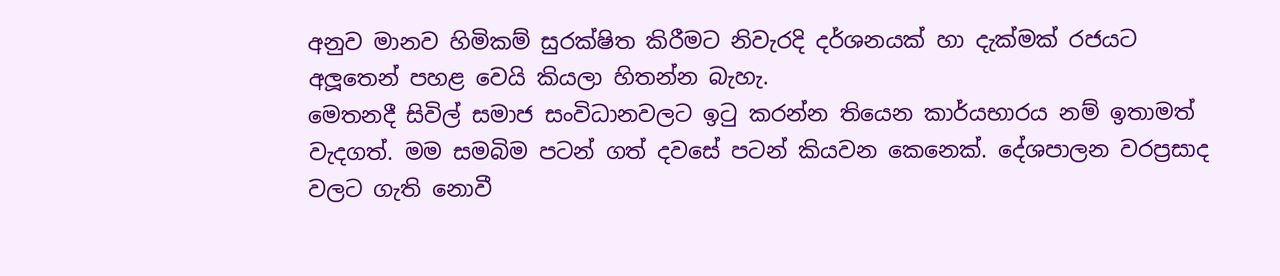අනුව මානව හිමිකම් සුරක්ෂිත කිරීමට නිවැරදි දර්ශනයක් හා දැක්මක් රජයට අලූතෙන් පහළ වෙයි කියලා හිතන්න බැහැ.
මෙතනදී සිවිල් සමාජ සංවිධානවලට ඉටු කරන්න තියෙන කාර්යභාරය නම් ඉතාමත් වැදගත්. මම සමබිම පටන් ගත් දවසේ පටන් කියවන කෙනෙක්. දේශපාලන වරප්‍රසාද වලට ගැති නොවී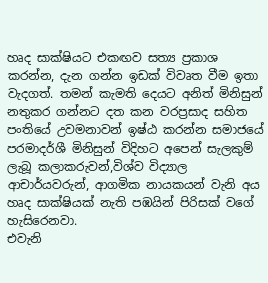හෘද සාක්ෂියට එකඟව සත්‍ය ප්‍රකාශ කරන්න, දැන ගන්න ඉඩක් විවෘත වීම ඉතා වැදගත්. තමන් කැමති දෙයට අනිත් මිනිසුන් නතුකර ගන්නට දත කන වරප්‍රසාද සහිත පංතියේ උවමනාවන් ඉෂ්ඨ කරන්න සමාජයේ පරමාදර්ශී මිනිසුන් විදිහට අපෙන් සැලකුම් ලැබූ කලාකරුවන්,විශ්ව විද්‍යාල ආචාර්යවරුන්, ආගමික නායකයන් වැනි අය හෘද සාක්ෂියක් නැති පඹයින් පිරිසක් වගේ හැසිරෙනවා.
එවැනි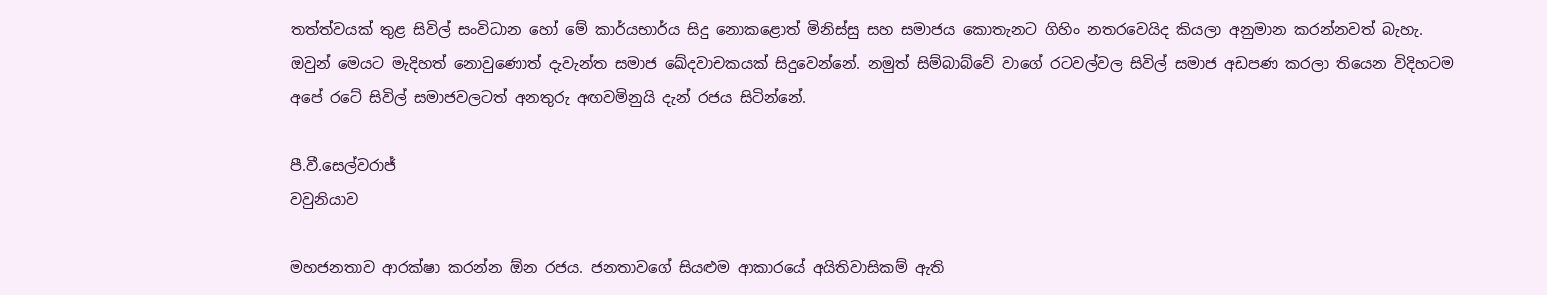තත්ත්වයක් තුළ සිවිල් සංවිධාන හෝ මේ කාර්යභාර්ය සිදු නොකළොත් මිනිස්සු සහ සමාජය කොතැනට ගිහිං නතරවෙයිද කියලා අනුමාන කරන්නවත් බැහැ. ඔවුන් මෙයට මැදිහත් නොවුණොත් දැවැන්ත සමාජ ඛේදවාචකයක් සිදුවෙන්නේ. නමුත් සිම්බාබ්වේ වාගේ රටවල්වල සිවිල් සමාජ අඩපණ කරලා තියෙන විදිහටම අපේ රටේ සිවිල් සමාජවලටත් අනතුරු අඟවමිනුයි දැන් රජය සිටින්නේ.

පී.වී.සෙල්වරාජ්
වවුනියාව

මහජනතාව ආරක්ෂා කරන්න ඕන රජය. ජනතාවගේ සියළුම ආකාරයේ අයිතිවාසිකම් ඇති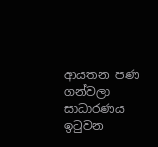ආයතන පණ ගන්වලා සාධාරණය ඉටුවන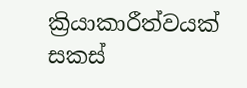ක්‍රියාකාරීත්වයක් සකස්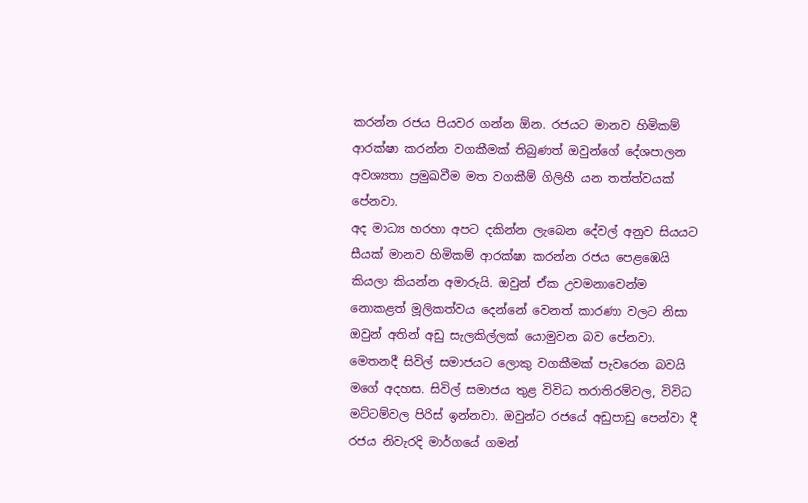කරන්න රජය පියවර ගන්න ඕන. රජයට මානව හිමිකම් ආරක්ෂා කරන්න වගකීමක් තිබුණත් ඔවුන්ගේ දේශපාලන අවශ්‍යතා ප්‍රමුඛවීම මත වගකීම් ගිලිහී යන තත්ත්වයක් පේනවා.
අද මාධ්‍ය හරහා අපට දකින්න ලැබෙන දේවල් අනුව සියයට සීයක් මානව හිමිකම් ආරක්ෂා කරන්න රජය පෙළඹෙයි කියලා කියන්න අමාරුයි. ඔවුන් ඒක උවමනාවෙන්ම නොකළත් මූලිකත්වය දෙන්නේ වෙනත් කාරණා වලට නිසා ඔවුන් අතින් අඩු සැලකිල්ලක් යොමුවන බව පේනවා. මෙතනදී සිවිල් සමාජයට ලොකු වගකීමක් පැවරෙන බවයි මගේ අදහස. සිවිල් සමාජය තුළ විවිධ තරාතිරම්වල, විවිධ මට්ටම්වල පිරිස් ඉන්නවා. ඔවුන්ට රජයේ අඩුපාඩු පෙන්වා දී රජය නිවැරදි මාර්ගයේ ගමන්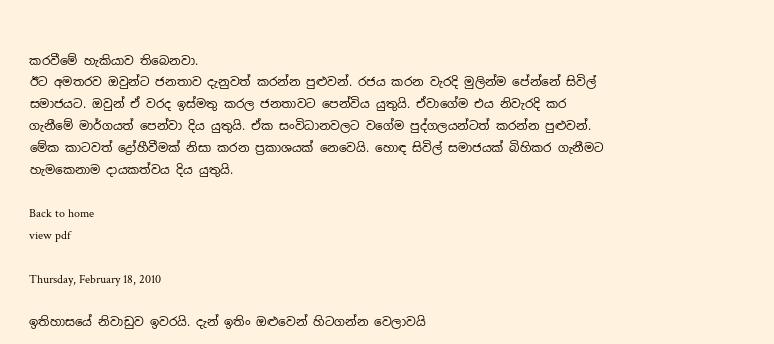කරවීමේ හැකියාව තිබෙනවා.
ඊට අමතරව ඔවුන්ට ජනතාව දැනුවත් කරන්න පුළුවන්. රජය කරන වැරදි මුලින්ම පේන්නේ සිවිල් සමාජයට. ඔවුන් ඒ වරද ඉස්මතු කරල ජනතාවට පෙන්විය යුතුයි. ඒවාගේම එය නිවැරදි කර ගැනීමේ මාර්ගයත් පෙන්වා දිය යුතුයි. ඒක සංවිධානවලට වගේම පුද්ගලයන්ටත් කරන්න පුළුවන්. මේක කාටවත් ද්‍රෝහීවීමක් නිසා කරන ප්‍රකාශයක් නෙවෙයි. හොඳ සිවිල් සමාජයක් බිහිකර ගැනීමට හැමකෙනාම දායකත්වය දිය යුතුයි.

Back to home
view pdf

Thursday, February 18, 2010

ඉතිහාසයේ නිවාඩුව ඉවරයි. දැන් ඉතිං ඔළුවෙන් හිටගන්න වෙලාවයි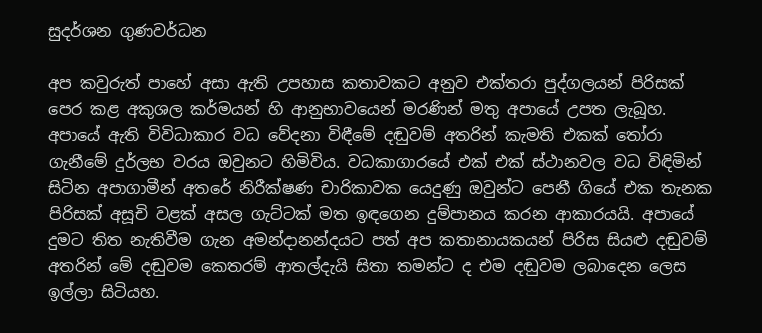සුදර්ශන ගුණවර්ධන

අප කවුරුත් පාහේ අසා ඇති උපහාස කතාවකට අනුව එක්තරා පුද්ගලයන් පිරිසක් පෙර කළ අකුශල කර්මයන් හි ආනුභාවයෙන් මරණින් මතු අපායේ උපත ලැබූහ. අපායේ ඇති විවිධාකාර වධ වේදනා විඳීමේ දඬුවම් අතරින් කැමති එකක් තෝරා ගැනීමේ දුර්ලභ වරය ඔවුනට හිමිවිය. වධකාගාරයේ එක් එක් ස්ථානවල වධ විඳිමින් සිටින අපාගාමීන් අතරේ නිරීක්ෂණ චාරිකාවක යෙදුණු ඔවුන්ට පෙනී ගියේ එක තැනක පිරිසක් අසූචි වළක් අසල ගැට්ටක් මත ඉඳගෙන දුම්පානය කරන ආකාරයයි. අපායේ දුමට තිත නැතිවීම ගැන අමන්දානන්දයට පත් අප කතානායකයන් පිරිස සියළු දඬුවම් අතරින් මේ දඬුවම කෙතරම් ආතල්දැයි සිතා තමන්ට ද එම දඬුවම ලබාදෙන ලෙස ඉල්ලා සිටියහ.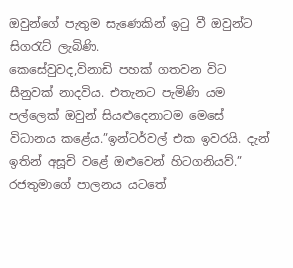ඔවුන්ගේ පැතුම සැණෙකින් ඉටු වී ඔවුන්ට සිගරැට් ලැබිණි.
කෙසේවුවද,විනාඩි පහක් ගතවන විට සීනුවක් නාදවිය. එතැනට පැමිණි යම පල්ලෙක් ඔවුන් සියළුදෙනාටම මෙසේ විධානය කළේය.”ඉන්ටර්වල් එක ඉවරයි. දැන් ඉතින් අසූචි වළේ ඔළුවෙන් හිටගනියව්.”
රජතුමාගේ පාලනය යටතේ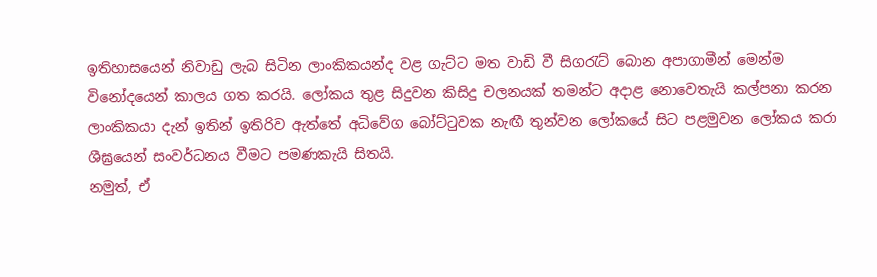ඉතිහාසයෙන් නිවාඩු ලැබ සිටින ලාංකිකයන්ද වළ ගැට්ට මත වාඩි වී සිගරැට් බොන අපාගාමීන් මෙන්ම විනෝදයෙන් කාලය ගත කරයි. ලෝකය තුළ සිදුවන කිසිදු චලනයක් තමන්ට අදාළ නොවෙතැයි කල්පනා කරන ලාංකිකයා දැන් ඉතින් ඉතිරිව ඇත්තේ අධිවේග බෝට්ටුවක නැඟී තුන්වන ලෝකයේ සිට පළමුවන ලෝකය කරා ශීඝ්‍රයෙන් සංවර්ධනය වීමට පමණකැයි සිතයි.
නමුත්, ඒ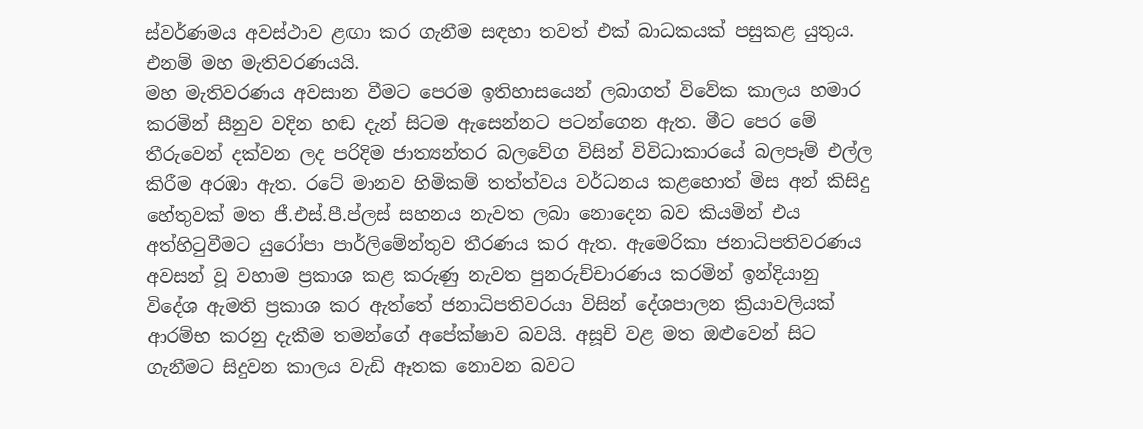ස්වර්ණමය අවස්ථාව ළඟා කර ගැනීම සඳහා තවත් එක් බාධකයක් පසුකළ යුතුය. එනම් මහ මැතිවරණයයි.
මහ මැතිවරණය අවසාන වීමට පෙරම ඉතිහාසයෙන් ලබාගත් විවේක කාලය හමාර කරමින් සීනුව වදින හඬ දැන් සිටම ඇසෙන්නට පටන්ගෙන ඇත. මීට පෙර මේ තීරුවෙන් දක්වන ලද පරිදිම ජාත්‍යන්තර බලවේග විසින් විවිධාකාරයේ බලපෑම් එල්ල කිරීම අරඹා ඇත. රටේ මානව හිමිකම් තත්ත්වය වර්ධනය කළහොත් මිස අන් කිසිදු හේතුවක් මත ජී.එස්.පී.ප්ලස් සහනය නැවත ලබා නොදෙන බව කියමින් එය අත්හිටුවීමට යුරෝපා පාර්ලිමේන්තුව තීරණය කර ඇත. ඇමෙරිකා ජනාධිපතිවරණය අවසන් වූ වහාම ප්‍රකාශ කළ කරුණු නැවත පුනරුච්චාරණය කරමින් ඉන්දියානු විදේශ ඇමති ප්‍රකාශ කර ඇත්තේ ජනාධිපතිවරයා විසින් දේශපාලන ක්‍රියාවලියක් ආරම්භ කරනු දැකීම තමන්ගේ අපේක්ෂාව බවයි. අසූචි වළ මත ඔළුවෙන් සිට ගැනීමට සිදුවන කාලය වැඩි ඈතක නොවන බවට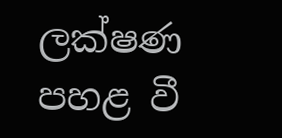ලක්ෂණ පහළ වී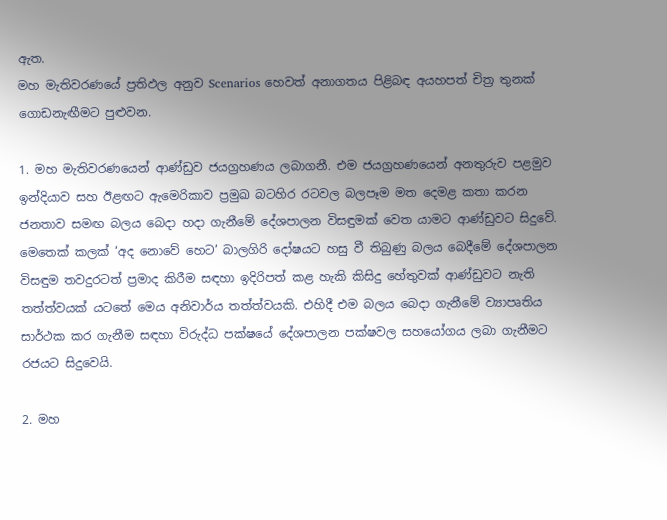ඇත.
මහ මැතිවරණයේ ප්‍රතිඵල අනුව Scenarios හෙවත් අනාගතය පිළිබඳ අයහපත් චිත්‍ර තුනක් ගොඩනැඟීමට පුළුවන.

1. මහ මැතිවරණයෙන් ආණ්ඩුව ජයග්‍රහණය ලබාගනී. එම ජයග්‍රහණයෙන් අනතුරුව පළමුව ඉන්දියාව සහ ඊළඟට ඇමෙරිකාව ප්‍රමුඛ බටහිර රටවල බලපෑම මත දෙමළ කතා කරන ජනතාව සමඟ බලය බෙදා හදා ගැනීමේ දේශපාලන විසඳුමක් වෙත යාමට ආණ්ඩුවට සිදුවේ. මෙතෙක් කලක් ‘අද නොවේ හෙට’ බාලගිරි දෝෂයට හසු වී තිබුණු බලය බෙදීමේ දේශපාලන විසඳුම තවදුරටත් ප්‍රමාද කිරීම සඳහා ඉදිරිපත් කළ හැකි කිසිදු හේතුවක් ආණ්ඩුවට නැති තත්ත්වයක් යටතේ මෙය අනිවාර්ය තත්ත්වයකි. එහිදී එම බලය බෙදා ගැනීමේ ව්‍යාපෘතිය සාර්ථක කර ගැනීම සඳහා විරුද්ධ පක්ෂයේ දේශපාලන පක්ෂවල සහයෝගය ලබා ගැනීමට රජයට සිදුවෙයි.

2. මහ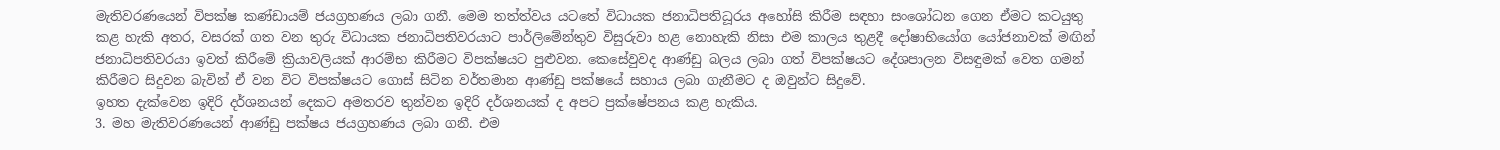මැතිවරණයෙන් විපක්ෂ කණ්ඩායම් ජයග්‍රහණය ලබා ගනී. මෙම තත්ත්වය යටතේ විධායක ජනාධිපතිධූරය අහෝසි කිරීම සඳහා සංශෝධන ගෙන ඒමට කටයුතු කළ හැකි අතර, වසරක් ගත වන තුරු විධායක ජනාධිපතිවරයාට පාර්ලිමේන්තුව විසුරුවා හළ නොහැකි නිසා එම කාලය තුළදී දෝෂාභියෝග යෝජනාවක් මඟින් ජනාධිපතිවරයා ඉවත් කිරීමේ ක්‍රියාවලියක් ආරම්භ කිරීමට විපක්ෂයට පුළුවන. කෙසේවුවද ආණ්ඩු බලය ලබා ගත් විපක්ෂයට දේශපාලන විසඳුමක් වෙත ගමන් කිරීමට සිදුවන බැවින් ඒ වන විට විපක්ෂයට ගොස් සිටින වර්තමාන ආණ්ඩු පක්ෂයේ සහාය ලබා ගැනීමට ද ඔවුන්ට සිදුවේ.
ඉහත දැක්වෙන ඉදිරි දර්ශනයන් දෙකට අමතරව තුන්වන ඉදිරි දර්ශනයක් ද අපට ප්‍රක්ෂේපනය කළ හැකිය.
3. මහ මැතිවරණයෙන් ආණ්ඩු පක්ෂය ජයග්‍රහණය ලබා ගනී. එම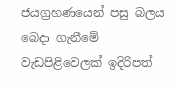ජයග්‍රහණයෙන් පසු බලය බෙදා ගැනීමේ වැඩපිළිවෙලක් ඉදිරිපත්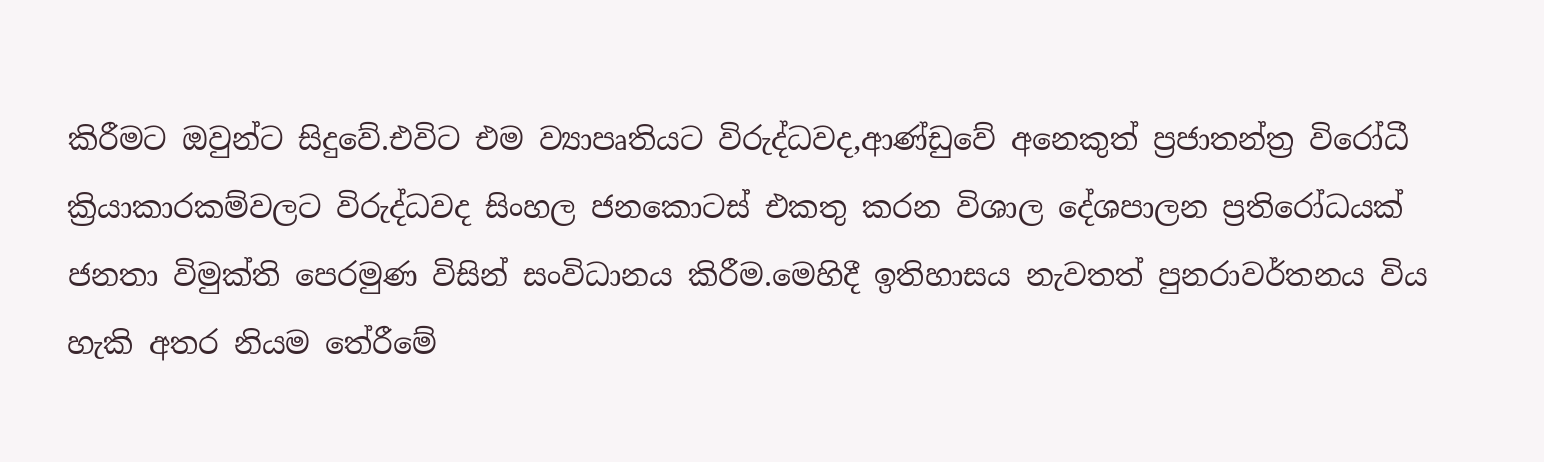කිරීමට ඔවුන්ට සිදුවේ.එවිට එම ව්‍යාපෘතියට විරුද්ධවද,ආණ්ඩුවේ අනෙකුත් ප්‍රජාතන්ත්‍ර විරෝධී ක්‍රියාකාරකම්වලට විරුද්ධවද සිංහල ජනකොටස් එකතු කරන විශාල දේශපාලන ප්‍රතිරෝධයක් ජනතා විමුක්ති පෙරමුණ විසින් සංවිධානය කිරීම.මෙහිදී ඉතිහාසය නැවතත් පුනරාවර්තනය විය හැකි අතර නියම තේරීමේ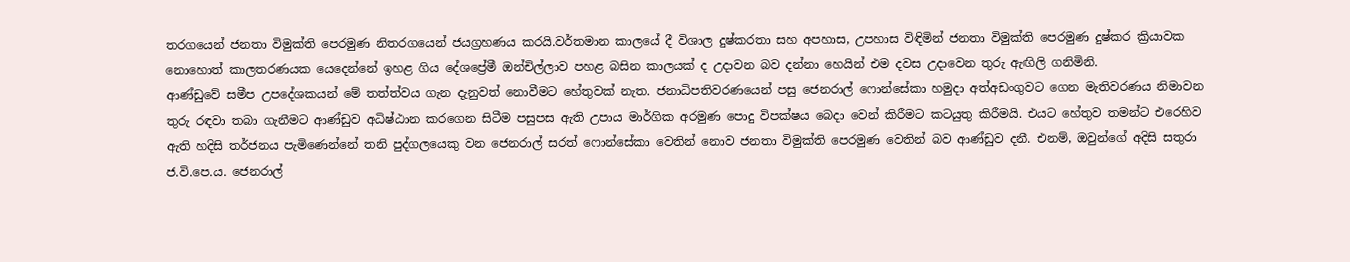තරගයෙන් ජනතා විමුක්ති පෙරමුණ නිතරගයෙන් ජයග්‍රහණය කරයි.වර්තමාන කාලයේ දී විශාල දුෂ්කරතා සහ අපහාස, උපහාස විඳිමින් ජනතා විමුක්ති පෙරමුණ දුෂ්කර ක්‍රියාවක නොහොත් කාලතරණයක යෙදෙන්නේ ඉහළ ගිය දේශප්‍රේමී ඔන්චිල්ලාව පහළ බසින කාලයක් ද උදාවන බව දන්නා හෙයින් එම දවස උදාවෙන තුරු ඇඟිලි ගනිමිනි.
ආණ්ඩුවේ සමීප උපදේශකයන් මේ තත්ත්වය ගැන දැනුවත් නොවීමට හේතුවක් නැත. ජනාධිපතිවරණයෙන් පසු ජෙනරාල් ෆොන්සේකා හමුදා අත්අඩංගුවට ගෙන මැතිවරණය නිමාවන තුරු රඳවා තබා ගැනීමට ආණ්ඩුව අධිෂ්ඨාන කරගෙන සිටීම පසුපස ඇති උපාය මාර්ගික අරමුණ පොදු විපක්ෂය බෙදා වෙන් කිරීමට කටයුතු කිරීමයි. එයට හේතුව තමන්ට එරෙහිව ඇති හදිසි තර්ජනය පැමිණෙන්නේ තනි පුද්ගලයෙකු වන ජෙනරාල් සරත් ෆොන්සේකා වෙතින් නොව ජනතා විමුක්ති පෙරමුණ වෙතින් බව ආණ්ඩුව දනී. එනම්, ඔවුන්ගේ අදිසි සතුරා ජ.වි.පෙ.ය. ජෙනරාල්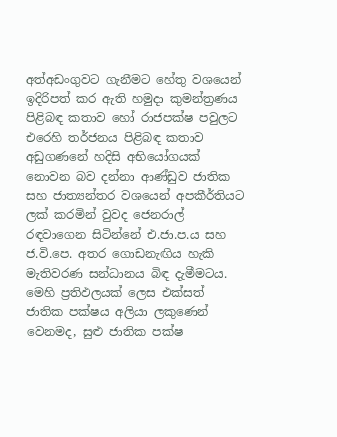අත්අඩංගුවට ගැනීමට හේතු වශයෙන් ඉදිරිපත් කර ඇති හමුදා කුමන්ත්‍රණය පිළිබඳ කතාව හෝ රාජපක්ෂ පවුලට එරෙහි තර්ජනය පිළිබඳ කතාව අඩුගණනේ හදිසි අභියෝගයක් නොවන බව දන්නා ආණ්ඩුව ජාතික සහ ජාත්‍යන්තර වශයෙන් අපකීර්තියට ලක් කරමින් වුවද ජෙනරාල් රඳවාගෙන සිටින්නේ එ.ජා.ප.ය සහ ජ.වි.පෙ. අතර ගොඩනැඟිය හැකි මැතිවරණ සන්ධානය බිඳ දැමීමටය. මෙහි ප්‍රතිඵලයක් ලෙස එක්සත් ජාතික පක්ෂය අලියා ලකුණෙන් වෙනමද, සුළු ජාතික පක්ෂ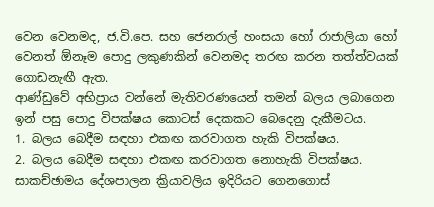වෙන වෙනමද, ජ.වි.පෙ. සහ ජෙනරාල් හංසයා හෝ රාජාලියා හෝ වෙනත් ඕනෑම පොදු ලකුණකින් වෙනමද තරඟ කරන තත්ත්වයක් ගොඩනැඟී ඇත.
ආණ්ඩුවේ අභිප්‍රාය වන්නේ මැතිවරණයෙන් තමන් බලය ලබාගෙන ඉන් පසු පොදු විපක්ෂය කොටස් දෙකකට බෙදෙනු දැකීමටය.
1. බලය බෙදීම සඳහා එකඟ කරවාගත හැකි විපක්ෂය.
2. බලය බෙදීම සඳහා එකඟ කරවාගත නොහැකි විපක්ෂය.
සාකච්ඡාමය දේශපාලන ක්‍රියාවලිය ඉදිරියට ගෙනගොස්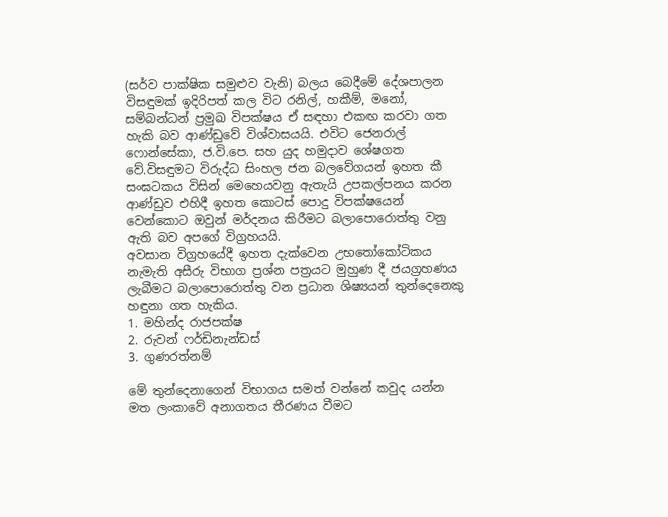(සර්ව පාක්ෂික සමුළුව වැනි) බලය බෙදීමේ දේශපාලන විසඳුමක් ඉදිරිපත් කල විට රනිල්, හකීම්, මනෝ, සම්බන්ධන් ප්‍රමුඛ විපක්ෂය ඒ සඳහා එකඟ කරවා ගත හැකි බව ආණ්ඩුවේ විශ්වාසයයි. එවිට ජෙනරාල් ෆොන්සේකා, ජ.වි.පෙ. සහ යුද හමුදාව ශේෂගත වේ.විසඳුමට විරුද්ධ සිංහල ජන බලවේගයන් ඉහත කී සංඝටකය විසින් මෙහෙයවනු ඇතැයි උපකල්පනය කරන ආණ්ඩුව එහිදී ඉහත කොටස් පොදු විපක්ෂයෙන් වෙන්කොට ඔවුන් මර්දනය කිරීමට බලාපොරොත්තු වනු ඇති බව අපගේ විග්‍රහයයි.
අවසාන විග්‍රහයේදී ඉහත දැක්වෙන උභතෝකෝටිකය නැමැති අසීරු විභාග ප්‍රශ්න පත්‍රයට මුහුණ දී ජයග්‍රහණය ලැබීමට බලාපොරොත්තු වන ප්‍රධාන ශිෂ්‍යයන් තුන්දෙනෙකු හඳුනා ගත හැකිය.
1. මහින්ද රාජපක්ෂ
2. රුවන් ෆර්ඩිනැන්ඩස්
3. ගුණරත්නම්

මේ තුන්දෙනාගෙන් විභාගය සමත් වන්නේ කවුද යන්න මත ලංකාවේ අනාගතය තීරණය වීමට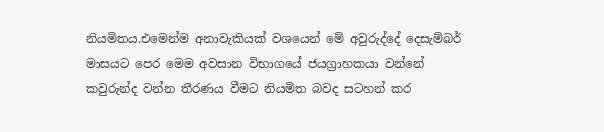නියමිතය.එමෙන්ම අනාවැකියක් වශයෙන් මේ අවුරුද්දේ දෙසැම්බර් මාසයට පෙර මෙම අවසාන විභාගයේ ජයග්‍රාහකයා වන්නේ කවුරුන්ද වන්න තීරණය වීමට නියමිත බවද සටහන් කර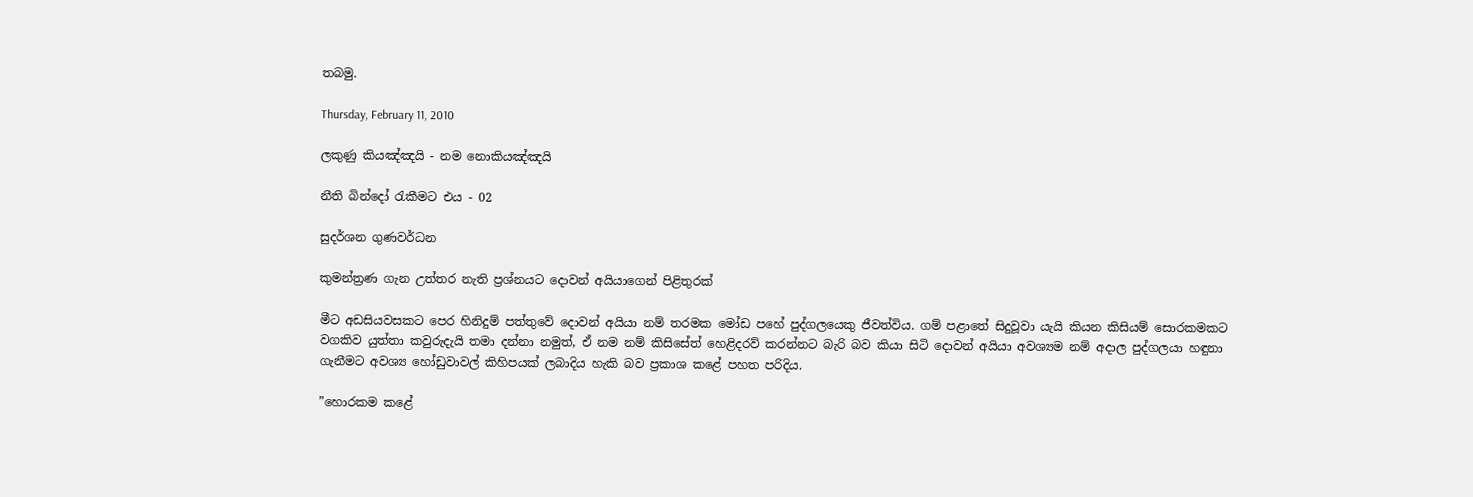තබමු.

Thursday, February 11, 2010

ලකුණු කියඤ්ඤයි - නම නොකියඤ්ඤයි

නීති බින්දෝ රැකීමට එය - 02

සුදර්ශන ගුණවර්ධන

කුමන්ත්‍රණ ගැන උත්තර නැති ප්‍රශ්නයට දොවන් අයියාගෙන් පිළිතුරක්

මීට අඩසියවසකට පෙර හිනිදුම් පත්තුවේ දොවන් අයියා නම් තරමක මෝඩ පහේ පුද්ගලයෙකු ජීවත්විය. ගම් පළාතේ සිදුවූවා යැයි කියන කිසියම් සොරකමකට වගකිව යුත්තා කවුරුදැයි තමා දන්නා නමුත්, ඒ නම නම් කිසිසේත් හෙළිදරව් කරන්නට බැරි බව කියා සිටි දොවන් අයියා අවශ්‍යම නම් අදාල පුද්ගලයා හඳුනා ගැනීමට අවශ්‍ය හෝඩුවාවල් කිහිපයක් ලබාදිය හැකි බව ප්‍රකාශ කළේ පහත පරිදිය.

”හොරකම කළේ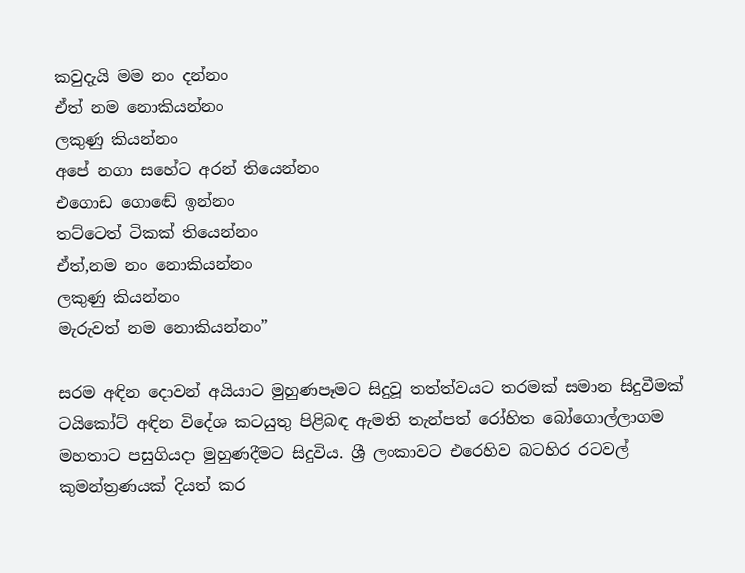කවුදැයි මම නං දන්නං
ඒත් නම නොකියන්නං
ලකුණු කියන්නං
අපේ නගා සහේට අරන් තියෙන්නං
එගොඩ ගොඬේ ඉන්නං
තට්ටෙත් ටිකක් තියෙන්නං
ඒත්,නම නං නොකියන්නං
ලකුණු කියන්නං
මැරුවත් නම නොකියන්නං”

සරම අඳින දොවන් අයියාට මුහුණපෑමට සිදුවූ තත්ත්වයට තරමක් සමාන සිදුවීමක් ටයිකෝට් අඳින විදේශ කටයුතු පිළිබඳ ඇමති තැන්පත් රෝහිත බෝගොල්ලාගම මහතාට පසුගියදා මුහුණදීමට සිදුවිය. ශ්‍රී ලංකාවට එරෙහිව බටහිර රටවල් කුමන්ත්‍රණයක් දියත් කර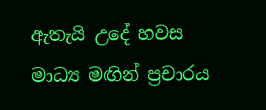ඇතැයි උදේ හවස මාධ්‍ය මඟින් ප්‍රචාරය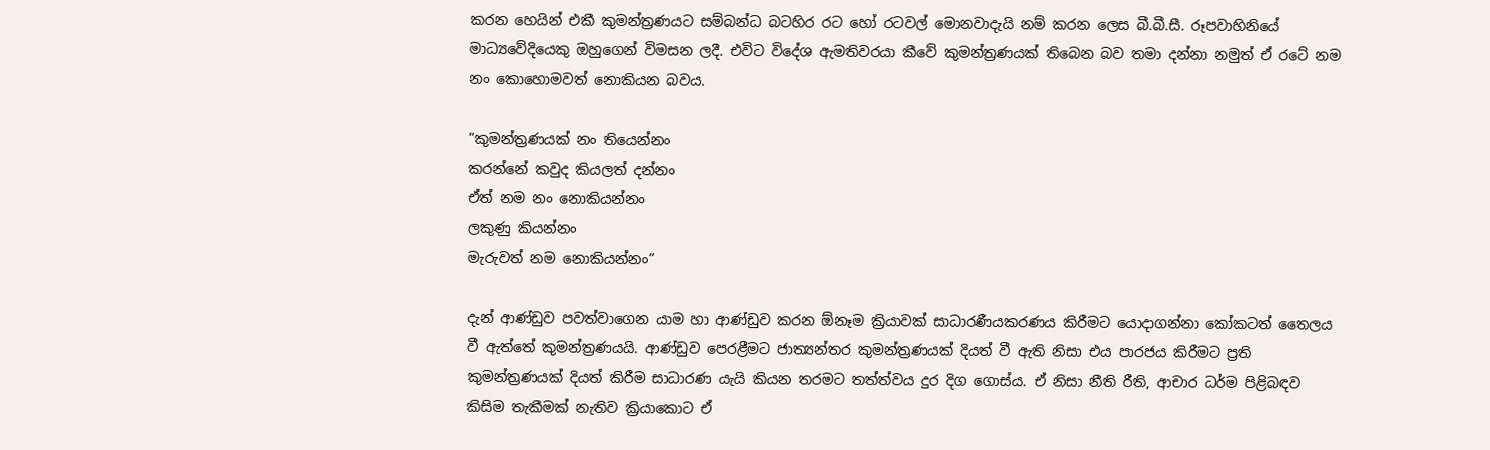කරන හෙයින් එකී කුමන්ත්‍රණයට සම්බන්ධ බටහිර රට හෝ රටවල් මොනවාදැයි නම් කරන ලෙස බී.බී.සී. රූපවාහිනියේ මාධ්‍යවේදියෙකු ඔහුගෙන් විමසන ලදී. එවිට විදේශ ඇමතිවරයා කීවේ කුමන්ත්‍රණයක් තිබෙන බව තමා දන්නා නමුත් ඒ රටේ නම නං කොහොමවත් නොකියන බවය.

”කුමන්ත්‍රණයක් නං තියෙන්නං
කරන්නේ කවුද කියලත් දන්නං
ඒත් නම නං නොකියන්නං
ලකුණු කියන්නං
මැරුවත් නම නොකියන්නං”

දැන් ආණ්ඩුව පවත්වාගෙන යාම හා ආණ්ඩුව කරන ඕනෑම ක්‍රියාවක් සාධාරණීයකරණය කිරීමට යොදාගන්නා කෝකටත් තෛලය වී ඇත්තේ කුමන්ත්‍රණයයි. ආණ්ඩුව පෙරළීමට ජාත්‍යන්තර කුමන්ත්‍රණයක් දියත් වී ඇති නිසා එය පාරජය කිරීමට ප්‍රති කුමන්ත්‍රණයක් දියත් කිරීම සාධාරණ යැයි කියන තරමට තත්ත්වය දුර දිග ගොස්ය. ඒ නිසා නීති රීති, ආචාර ධර්ම පිළිබඳව කිසිම තැකීමක් නැතිව ක්‍රියාකොට ඒ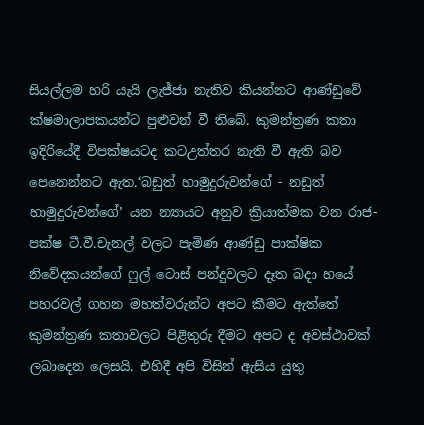සියල්ලම හරි යැයි ලැජ්ජා නැතිව කියන්නට ආණ්ඩුවේ ක්ෂමාලාපකයන්ට පුළුවන් වී තිබේ. කුමන්ත්‍රණ කතා ඉදිරියේදී විපක්ෂයටද කටඋත්තර නැති වී ඇති බව පෙනෙන්නට ඇත.‘බඩුත් හාමුදුරුවන්ගේ - නඩුත් හාමුදුරුවන්ගේ’ යන න්‍යායට අනුව ක්‍රියාත්මක වන රාජ-පක්ෂ ටී.වී.චැනල් වලට පැමිණ ආණ්ඩු පාක්ෂික නිවේදකයන්ගේ ෆුල් ටොස් පන්දුවලට දෑත බදා හයේ පහරවල් ගහන මහත්වරුන්ට අපට කීමට ඇත්තේ කුමන්ත්‍රණ කතාවලට පිළිතුරු දීමට අපට ද අවස්ථාවක් ලබාදෙන ලෙසයි. එහිදී අපි විසින් ඇසිය යුතු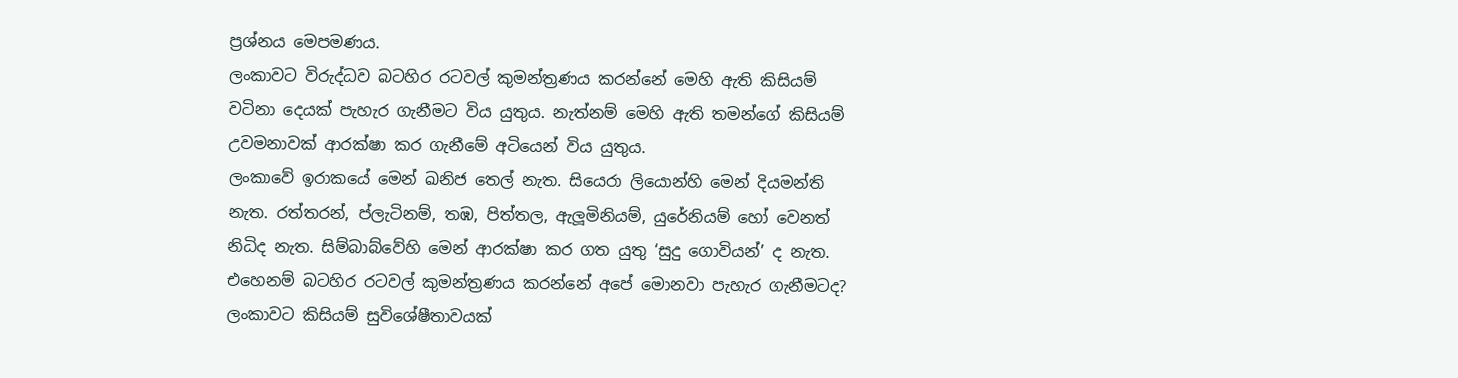ප්‍රශ්නය මෙපමණය.
ලංකාවට විරුද්ධව බටහිර රටවල් කුමන්ත්‍රණය කරන්නේ මෙහි ඇති කිසියම් වටිනා දෙයක් පැහැර ගැනීමට විය යුතුය. නැත්නම් මෙහි ඇති තමන්ගේ කිසියම් උවමනාවක් ආරක්ෂා කර ගැනීමේ අටියෙන් විය යුතුය.
ලංකාවේ ඉරාකයේ මෙන් ඛනිජ තෙල් නැත. සියෙරා ලියොන්හි මෙන් දියමන්ති නැත. රත්තරන්, ප්ලැටිනම්, තඹ, පිත්තල, ඇලූමිනියම්, යුරේනියම් හෝ වෙනත් නිධිද නැත. සිම්බාබ්වේහි මෙන් ආරක්ෂා කර ගත යුතු ‘සුදු ගොවියන්’ ද නැත. එහෙනම් බටහිර රටවල් කුමන්ත්‍රණය කරන්නේ අපේ මොනවා පැහැර ගැනීමටද? ලංකාවට කිසියම් සුවිශේෂීතාවයක්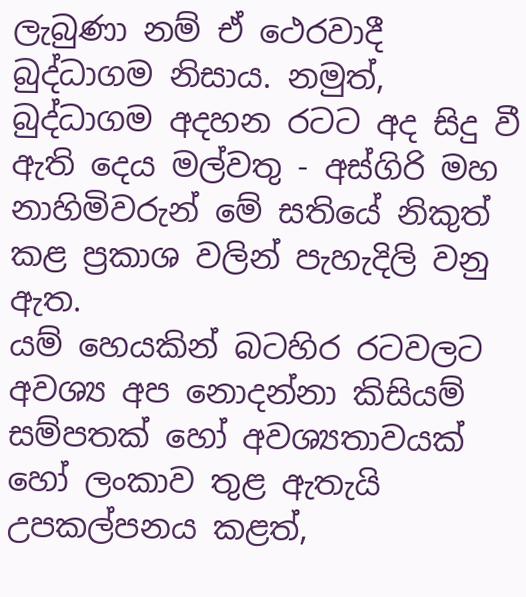ලැබුණා නම් ඒ ථෙරවාදී බුද්ධාගම නිසාය. නමුත්, බුද්ධාගම අදහන රටට අද සිදු වී ඇති දෙය මල්වතු - අස්ගිරි මහ නාහිමිවරුන් මේ සතියේ නිකුත් කළ ප්‍රකාශ වලින් පැහැදිලි වනු ඇත.
යම් හෙයකින් බටහිර රටවලට අවශ්‍ය අප නොදන්නා කිසියම් සම්පතක් හෝ අවශ්‍යතාවයක් හෝ ලංකාව තුළ ඇතැයි උපකල්පනය කළත්,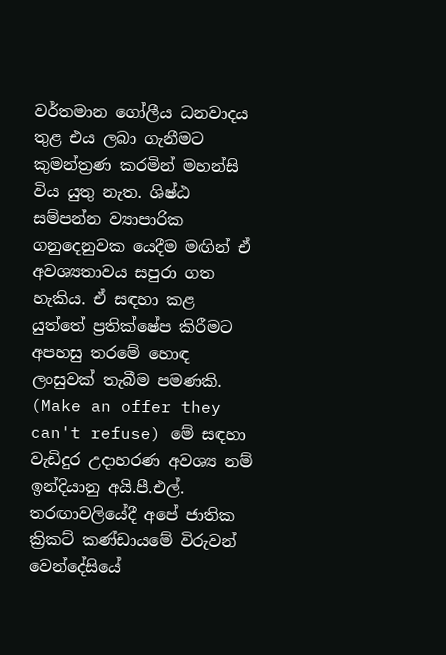වර්තමාන ගෝලීය ධනවාදය තුළ එය ලබා ගැනීමට කුමන්ත්‍රණ කරමින් මහන්සි විය යුතු නැත. ශිෂ්ඨ සම්පන්න ව්‍යාපාරික ගනුදෙනුවක යෙදීම මඟින් ඒ අවශ්‍යතාවය සපුරා ගත හැකිය. ඒ සඳහා කළ යුත්තේ ප්‍රතික්ෂේප කිරීමට අපහසු තරමේ හොඳ ලංසුවක් තැබීම පමණකි. (Make an offer they can't refuse) මේ සඳහා වැඩිදුර උදාහරණ අවශ්‍ය නම් ඉන්දියානු අයි.පී.එල්. තරඟාවලියේදී අපේ ජාතික ක්‍රිකට් කණ්ඩායමේ විරුවන් වෙන්දේසියේ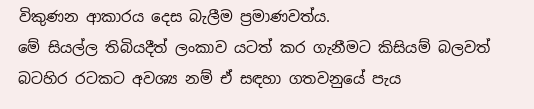විකුණන ආකාරය දෙස බැලීම ප්‍රමාණවත්ය.
මේ සියල්ල තිබියදීත් ලංකාව යටත් කර ගැනීමට කිසියම් බලවත් බටහිර රටකට අවශ්‍ය නම් ඒ සඳහා ගතවනුයේ පැය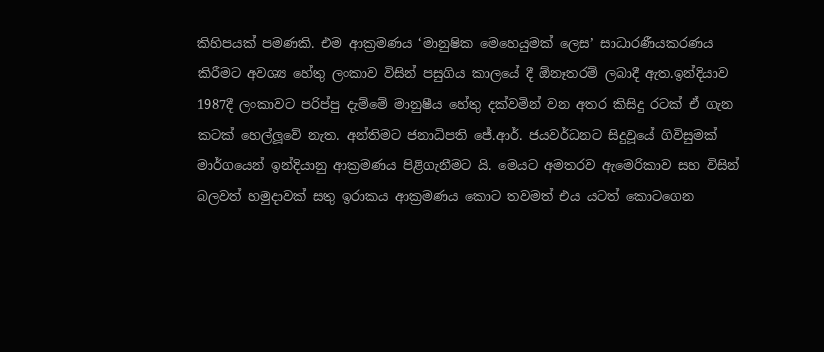කිහිපයක් පමණකි. එම ආක්‍රමණය ‘මානුෂික මෙහෙයුමක් ලෙස’ සාධාරණීයකරණය කිරීමට අවශ්‍ය හේතු ලංකාව විසින් පසුගිය කාලයේ දී ඕනෑතරම් ලබාදී ඇත.ඉන්දියාව 1987දී ලංකාවට පරිප්පු දැම්මේ මානුෂීය හේතු දක්වමින් වන අතර කිසිදු රටක් ඒ ගැන කටක් හෙල්ලූවේ නැත. අන්තිමට ජනාධිපති ජේ.ආර්. ජයවර්ධනට සිදුවූයේ ගිවිසුමක් මාර්ගයෙන් ඉන්දියානු ආක්‍රමණය පිළිගැනීමට යි. මෙයට අමතරව ඇමෙරිකාව සහ විසින් බලවත් හමුදාවක් සතු ඉරාකය ආක්‍රමණය කොට තවමත් එය යටත් කොටගෙන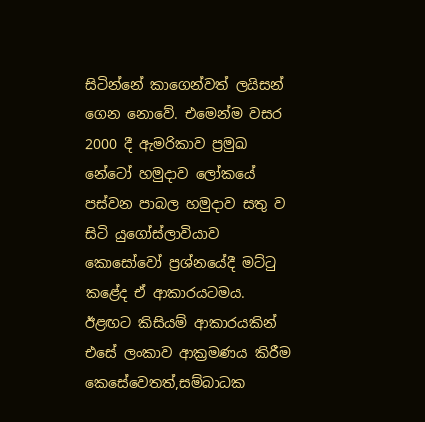සිටින්නේ කාගෙන්වත් ලයිසන් ගෙන නොවේ. එමෙන්ම වසර 2000 දී ඇමරිකාව ප්‍රමුඛ නේටෝ හමුදාව ලෝකයේ පස්වන පාබල හමුදාව සතු ව සිටි යුගෝස්ලාවියාව කොසෝවෝ ප්‍රශ්නයේදී මට්ටු කළේද ඒ ආකාරයටමය.
ඊළඟට කිසියම් ආකාරයකින් එසේ ලංකාව ආක්‍රමණය කිරීම කෙසේවෙතත්,සම්බාධක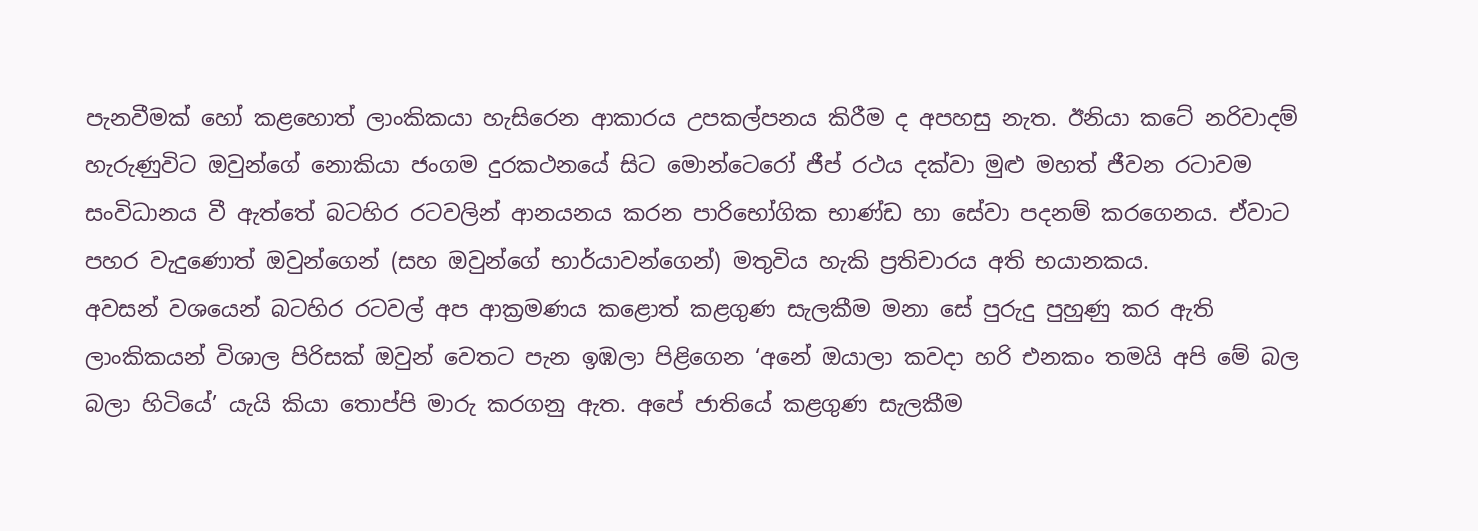පැනවීමක් හෝ කළහොත් ලාංකිකයා හැසිරෙන ආකාරය උපකල්පනය කිරීම ද අපහසු නැත. ඊනියා කටේ නරිවාදම් හැරුණුවිට ඔවුන්ගේ නොකියා ජංගම දුරකථනයේ සිට මොන්ටෙරෝ ජීප් රථය දක්වා මුළු මහත් ජීවන රටාවම සංවිධානය වී ඇත්තේ බටහිර රටවලින් ආනයනය කරන පාරිභෝගික භාණ්ඩ හා සේවා පදනම් කරගෙනය. ඒවාට පහර වැදුණොත් ඔවුන්ගෙන් (සහ ඔවුන්ගේ භාර්යාවන්ගෙන්) මතුවිය හැකි ප්‍රතිචාරය අති භයානකය.
අවසන් වශයෙන් බටහිර රටවල් අප ආක්‍රමණය කළොත් කළගුණ සැලකීම මනා සේ පුරුදු පුහුණු කර ඇති ලාංකිකයන් විශාල පිරිසක් ඔවුන් වෙතට පැන ඉඹලා පිළිගෙන ‘අනේ ඔයාලා කවදා හරි එනකං තමයි අපි මේ බල බලා හිටියේ’ යැයි කියා තොප්පි මාරු කරගනු ඇත. අපේ ජාතියේ කළගුණ සැලකීම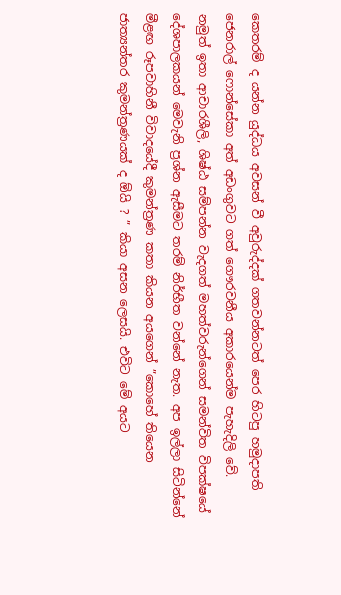කෙතරම් ද යන්න යුද්ධය අවසන් වී අවුරුද්දක් ගතවන්නටත් පෙර හිටපු හමුදාපති ජෙනරාල් ෆොන්සේකා අත් අඩංගුවට ගත් ගෞරවනීය අකාරයෙන්ම පැහැදිලි වේ.
නමුත් ඉතා ආචාරශීලි, ශිෂ්ඨ සම්පන්න වැදගත් මහත්වරුන්ගෙන් සමන්විත විපක්ෂයේ දේශපාලකයන් මෙවැනි ප්‍රශ්න ඇසීමට තරම් නිර්භීත වන්නේ නැත. අප ඉල්ලා සිටින්නේ මීළඟ රූපවාහිනී විවාදයේදී කුමන්ත්‍රණ කතා කියන අයගෙන් ”කොහේ තියෙන ජාත්‍යන්තර කුමන්ත්‍රණයක් ද ඕයි ? ” කියා අසන ලෙසයි. එවිට මේ අයට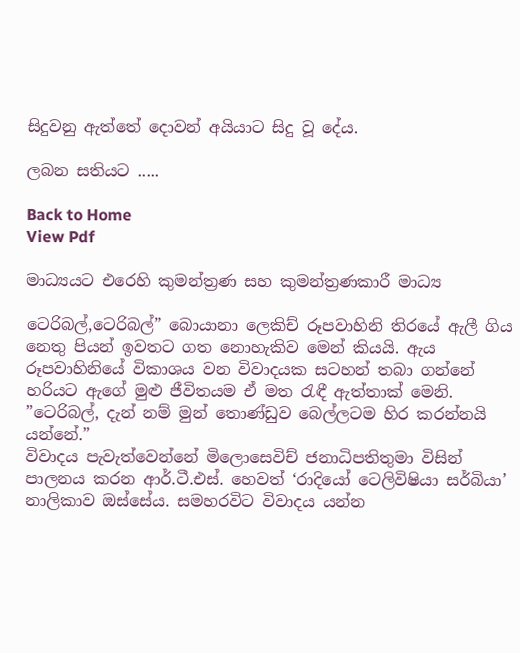සිදුවනු ඇත්තේ දොවන් අයියාට සිදු වූ දේය.

ලබන සතියට .....

Back to Home
View Pdf

මාධ්‍යයට එරෙහි කුමන්ත්‍රණ සහ කුමන්ත්‍රණකාරී මාධ්‍ය

ටෙරිබල්,ටෙරිබල්” බොයානා ලෙකිච් රූපවාහිනි තිරයේ ඇලී ගිය නෙතු පියන් ඉවතට ගත නොහැකිව මෙන් කියයි. ඇය රූපවාහිනියේ විකාශය වන විවාදයක සටහන් තබා ගන්නේ හරියට ඇගේ මුළු ජීවිතයම ඒ මත රැඳී ඇත්තාක් මෙනි. ”ටෙරිබල්, දැන් නම් මුන් තොණ්ඩුව බෙල්ලටම හිර කරන්නයි යන්නේ.”
විවාදය පැවැත්වෙන්නේ මිලොසෙවිච් ජනාධිපතිතුමා විසින් පාලනය කරන ආර්.ටී.එස්. හෙවත් ‘රාදියෝ ටෙලිවිෂියා සර්බියා’ නාලිකාව ඔස්සේය. සමහරවිට විවාදය යන්න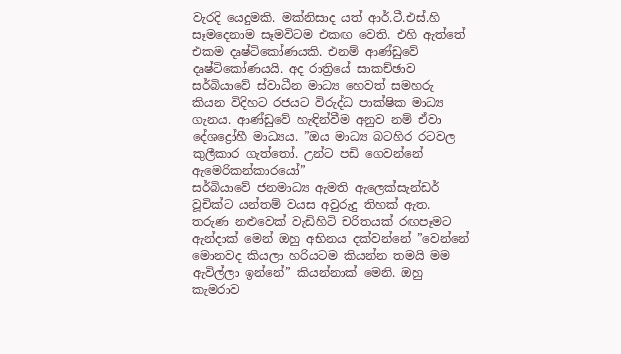වැරදි යෙදුමකි. මක්නිසාද යත් ආර්.ටී.එස්.හි සෑමදෙනාම සෑමවිටම එකඟ වෙති. එහි ඇත්තේ එකම දෘෂ්ටිකෝණයකි. එනම් ආණ්ඩුවේ දෘෂ්ටිකෝණයයි. අද රාත්‍රියේ සාකච්ඡාව සර්බියාවේ ස්වාධීන මාධ්‍ය හෙවත් සමහරු කියන විදිහට රජයට විරුද්ධ පාක්ෂික මාධ්‍ය ගැනය. ආණ්ඩුවේ හැඳින්වීම අනුව නම් ඒවා දේශද්‍රෝහී මාධ්‍යය. ”ඔය මාධ්‍ය බටහිර රටවල කුලීකාර ගැත්තෝ. උන්ට පඩි ගෙවන්නේ ඇමෙරිකන්කාරයෝ”
සර්බියාවේ ජනමාධ්‍ය ඇමති ඇලෙක්සැන්ඩර් වූචික්ට යන්තම් වයස අවුරුදු තිහක් ඇත. තරුණ නළුවෙක් වැඩිහිටි චරිතයක් රඟපෑමට ඇන්දාක් මෙන් ඔහු අභිනය දක්වන්නේ ”වෙන්නේ මොනවද කියලා හරියටම කියන්න තමයි මම ඇවිල්ලා ඉන්නේ” කියන්නාක් මෙනි. ඔහු කැමරාව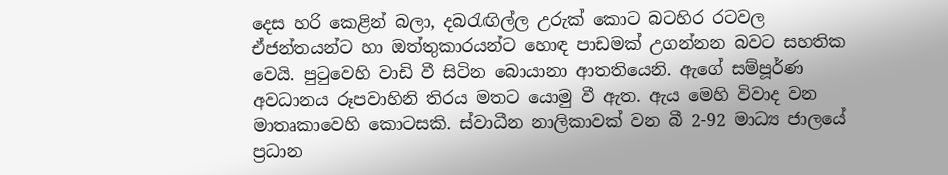දෙස හරි කෙළින් බලා, දබරැඟිල්ල උරුක් කොට බටහිර රටවල ඒජන්තයන්ට හා ඔත්තුකාරයන්ට හොඳ පාඩමක් උගන්නන බවට සහතික වෙයි. පුටුවෙහි වාඩි වී සිටින බොයානා ආතතියෙනි. ඇගේ සම්පූර්ණ අවධානය රූපවාහිනි තිරය මතට යොමු වී ඇත. ඇය මෙහි විවාද වන මාතෘකාවෙහි කොටසකි. ස්වාධීන නාලිකාවක් වන බී 2-92 මාධ්‍ය ජාලයේ ප්‍රධාන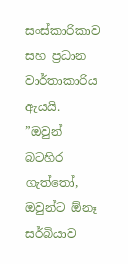සංස්කාරිකාව සහ ප්‍රධාන වාර්තාකාරිය ඇයයි.
”ඔවුන් බටහිර ගැත්තෝ, ඔවුන්ට ඕනෑ සර්බියාව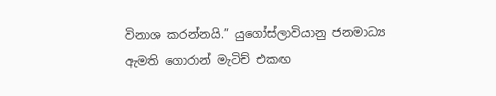විනාශ කරන්නයි.” යුගෝස්ලාවියානු ජනමාධ්‍ය ඇමති ගොරාන් මැටිච් එකඟ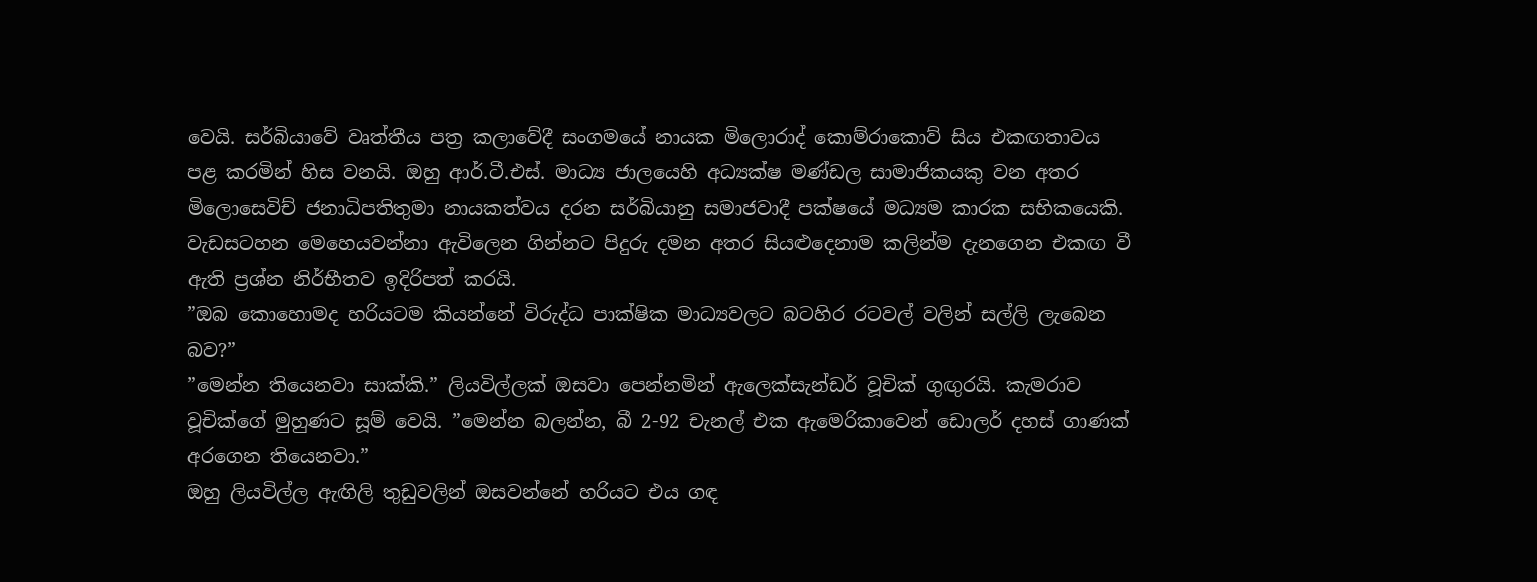වෙයි. සර්බියාවේ වෘත්තීය පත්‍ර කලාවේදී සංගමයේ නායක මිලොරාද් කොම්රාකොව් සිය එකඟතාවය පළ කරමින් හිස වනයි. ඔහු ආර්.ටී.එස්. මාධ්‍ය ජාලයෙහි අධ්‍යක්ෂ මණ්ඩල සාමාජිකයකු වන අතර මිලොසෙවිච් ජනාධිපතිතුමා නායකත්වය දරන සර්බියානු සමාජවාදී පක්ෂයේ මධ්‍යම කාරක සභිකයෙකි. වැඩසටහන මෙහෙයවන්නා ඇවිලෙන ගින්නට පිදුරු දමන අතර සියළුදෙනාම කලින්ම දැනගෙන එකඟ වී ඇති ප්‍රශ්න නිර්භීතව ඉදිරිපත් කරයි.
”ඔබ කොහොමද හරියටම කියන්නේ විරුද්ධ පාක්ෂික මාධ්‍යවලට බටහිර රටවල් වලින් සල්ලි ලැබෙන බව?”
”මෙන්න තියෙනවා සාක්කි.” ලියවිල්ලක් ඔසවා පෙන්නමින් ඇලෙක්සැන්ඩර් වූචික් ගුඟුරයි. කැමරාව වූචික්ගේ මුහුණට සූම් වෙයි. ”මෙන්න බලන්න, බී 2-92 චැනල් එක ඇමෙරිකාවෙන් ඩොලර් දහස් ගාණක් අරගෙන තියෙනවා.”
ඔහු ලියවිල්ල ඇඟිලි තුඩුවලින් ඔසවන්නේ හරියට එය ගඳ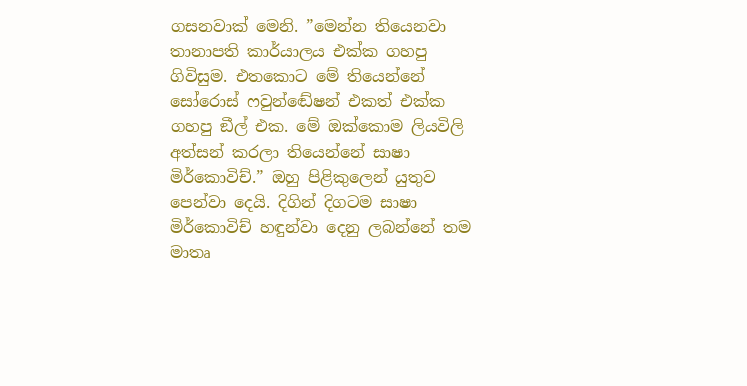ගසනවාක් මෙනි. ”මෙන්න තියෙනවා තානාපති කාර්යාලය එක්ක ගහපු ගිවිසුම. එතකොට මේ තියෙන්නේ සෝරොස් ෆවුන්ඬේෂන් එකත් එක්ක ගහපු ඞීල් එක. මේ ඔක්කොම ලියවිලි අත්සන් කරලා තියෙන්නේ සාෂා මිර්කොවිච්.” ඔහු පිළිකුලෙන් යුතුව පෙන්වා දෙයි. දිගින් දිගටම සාෂා මිර්කොවිච් හඳුන්වා දෙනු ලබන්නේ තම මාතෘ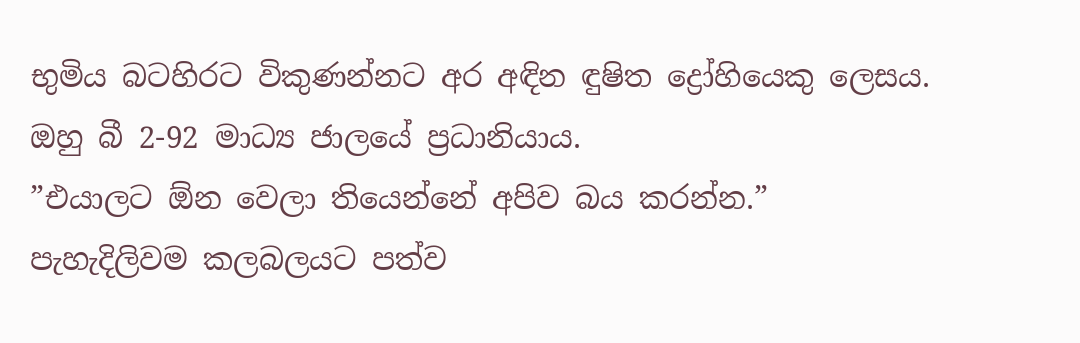භුමිය බටහිරට විකුණන්නට අර අඳින ඳුෂිත ද්‍රෝහියෙකු ලෙසය. ඔහු බී 2-92 මාධ්‍ය ජාලයේ ප්‍රධානියාය.
”එයාලට ඕන වෙලා තියෙන්නේ අපිව බය කරන්න.” පැහැදිලිවම කලබලයට පත්ව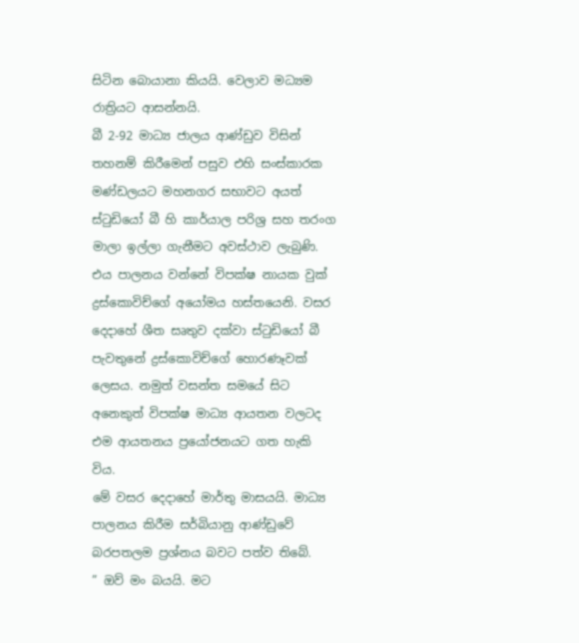සිටින බොයානා කියයි. වෙලාව මධ්‍යම රාත්‍රියට ආසන්නයි.
බී 2-92 මාධ්‍ය ජාලය ආණ්ඩුව විසින් තහනම් කිරීමෙන් පසුව එහි සංස්කාරක මණ්ඩලයට මහනගර සභාවට අයත් ස්ටුඩියෝ බී හි කාර්යාල පරිශ්‍ර සහ තරංග මාලා ඉල්ලා ගැනීමට අවස්ථාව ලැබුණි. එය පාලනය වන්නේ විපක්ෂ නායක වුක් ද්‍රස්කොවිච්ගේ අයෝමය හස්තයෙනි. වසර දෙදාහේ ශීත සෘතුව දක්වා ස්ටුඩියෝ බී පැවතුනේ ද්‍රස්කොවිච්ගේ හොරණෑවක් ලෙසය. නමුත් වසන්ත සමයේ සිට අනෙකුත් විපක්ෂ මාධ්‍ය ආයතන වලටද එම ආයතනය ප්‍රයෝජනයට ගත හැකි විය.
මේ වසර දෙදාහේ මාර්තු මාසයයි. මාධ්‍ය පාලනය කිරීම සර්බියානු ආණ්ඩුවේ බරපතලම ප්‍රශ්නය බවට පත්ව තිබේ.
” ඔව් මං බයයි. මට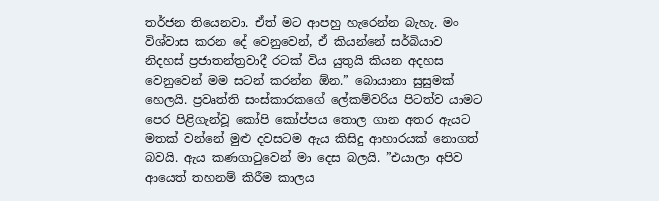තර්ජන තියෙනවා. ඒත් මට ආපහු හැරෙන්න බැහැ. මං විශ්වාස කරන දේ වෙනුවෙන්, ඒ කියන්නේ සර්බියාව නිදහස් ප්‍රජාතන්ත්‍රවාදී රටක් විය යුතුයි කියන අදහස වෙනුවෙන් මම සටන් කරන්න ඕන.” බොයානා සුසුමක් හෙලයි. ප්‍රවෘත්ති සංස්කාරකගේ ලේකම්වරිය පිටත්ව යාමට පෙර පිළිගැන්වූ කෝපි කෝප්පය තොල ගාන අතර ඇයට මතක් වන්නේ මුළු දවසටම ඇය කිසිදු ආහාරයක් නොගත් බවයි. ඇය කණගාටුවෙන් මා දෙස බලයි. ”එයාලා අපිව ආයෙත් තහනම් කිරීම කාලය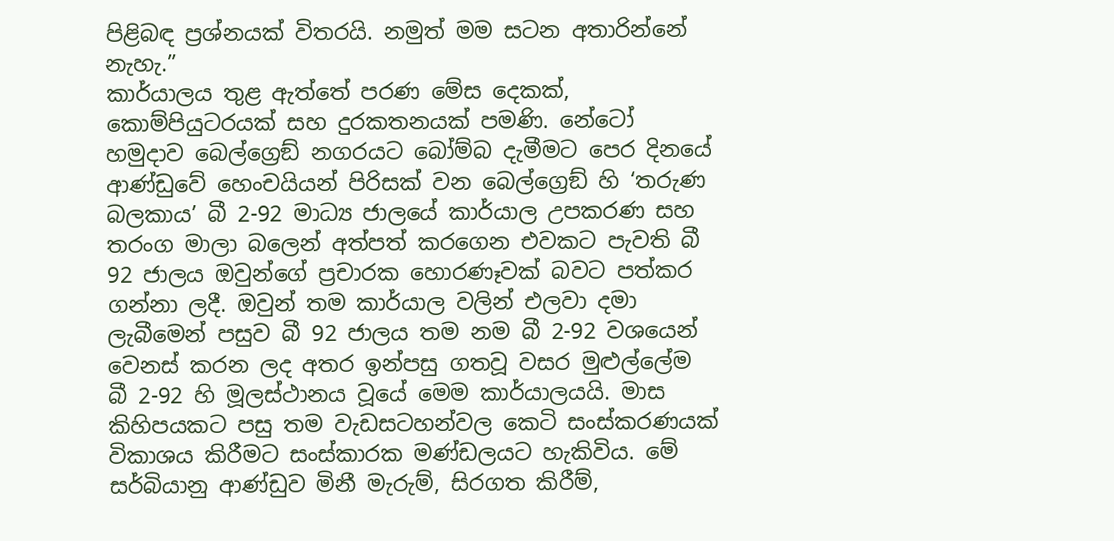පිළිබඳ ප්‍රශ්නයක් විතරයි. නමුත් මම සටන අතාරින්නේ නැහැ.”
කාර්යාලය තුළ ඇත්තේ පරණ මේස දෙකක්, කොම්පියුටරයක් සහ දුරකතනයක් පමණි. නේටෝ හමුදාව බෙල්ග්‍රෙඞ් නගරයට බෝම්බ දැමීමට පෙර දිනයේ ආණ්ඩුවේ හෙංචයියන් පිරිසක් වන බෙල්ග්‍රෙඞ් හි ‘තරුණ බලකාය’ බී 2-92 මාධ්‍ය ජාලයේ කාර්යාල උපකරණ සහ තරංග මාලා බලෙන් අත්පත් කරගෙන එවකට පැවති බී 92 ජාලය ඔවුන්ගේ ප්‍රචාරක හොරණෑවක් බවට පත්කර ගන්නා ලදී. ඔවුන් තම කාර්යාල වලින් එලවා දමා ලැබීමෙන් පසුව බී 92 ජාලය තම නම බී 2-92 වශයෙන් වෙනස් කරන ලද අතර ඉන්පසු ගතවූ වසර මුළුල්ලේම බී 2-92 හි මූලස්ථානය වූයේ මෙම කාර්යාලයයි. මාස කිහිපයකට පසු තම වැඩසටහන්වල කෙටි සංස්කරණයක් විකාශය කිරීමට සංස්කාරක මණ්ඩලයට හැකිවිය. මේ සර්බියානු ආණ්ඩුව මිනී මැරුම්, සිරගත කිරීම්,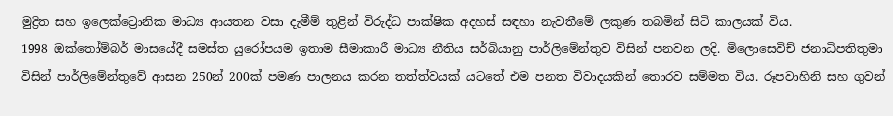මුද්‍රිත සහ ඉලෙක්ට්‍රොනික මාධ්‍ය ආයතන වසා දැමීම් තුළින් විරුද්ධ පාක්ෂික අදහස් සඳහා නැවතීමේ ලකුණ තබමින් සිටි කාලයක් විය.
1998 ඔක්තෝම්බර් මාසයේදී සමස්ත යුරෝපයම ඉතාම සීමාකාරී මාධ්‍ය නීතිය සර්බියානු පාර්ලිමේන්තුව විසින් පනවන ලදි. මිලොසෙවිච් ජනාධිපතිතුමා විසින් පාර්ලිමේන්තුවේ ආසන 250න් 200ක් පමණ පාලනය කරන තත්ත්වයක් යටතේ එම පනත විවාදයකින් තොරව සම්මත විය. රූපවාහිනි සහ ගුවන්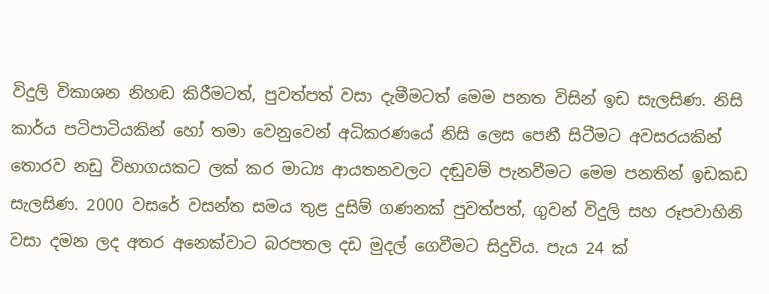විදුලි විකාශන නිහඬ කිරීමටත්, පුවත්පත් වසා දැමීමටත් මෙම පනත විසින් ඉඩ සැලසිණ. නිසි කාර්ය පටිපාටියකින් හෝ තමා වෙනුවෙන් අධිකරණයේ නිසි ලෙස පෙනී සිටීමට අවසරයකින් තොරව නඩු විභාගයකට ලක් කර මාධ්‍ය ආයතනවලට දඬුවම් පැනවීමට මෙම පනතින් ඉඩකඩ සැලසිණ. 2000 වසරේ වසන්ත සමය තුළ දුසිම් ගණනක් පුවත්පත්, ගුවන් විදුලි සහ රූපවාහිනි වසා දමන ලද අතර අනෙක්වාට බරපතල දඩ මුදල් ගෙවීමට සිදුවිය. පැය 24 ක්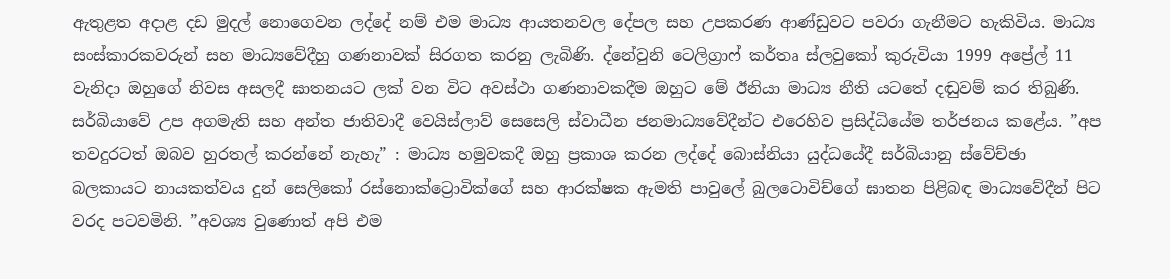ඇතුළත අදාළ දඩ මුදල් නොගෙවන ලද්දේ නම් එම මාධ්‍ය ආයතනවල දේපල සහ උපකරණ ආණ්ඩුවට පවරා ගැනීමට හැකිවිය. මාධ්‍ය සංස්කාරකවරුන් සහ මාධ්‍යවේදීහු ගණනාවක් සිරගත කරනු ලැබිණි. ද්නේවුනි ටෙලිග්‍රාෆ් කර්තෘ ස්ලවුකෝ කුරුවියා 1999 අප්‍රේල් 11 වැනිදා ඔහුගේ නිවස අසලදී ඝාතනයට ලක් වන විට අවස්ථා ගණනාවකදීම ඔහුට මේ ඊනියා මාධ්‍ය නීති යටතේ දඬුවම් කර තිබුණි.
සර්බියාවේ උප අගමැති සහ අන්ත ජාතිවාදී වෙයිස්ලාව් සෙසෙලි ස්වාධීන ජනමාධ්‍යවේදීන්ට එරෙහිව ප්‍රසිද්ධියේම තර්ජනය කළේය. ”අප තවදුරටත් ඔබව හුරතල් කරන්නේ නැහැ” : මාධ්‍ය හමුවකදී ඔහු ප්‍රකාශ කරන ලද්දේ බොස්නියා යුද්ධයේදී සර්බියානු ස්වේච්ඡා බලකායට නායකත්වය දුන් සෙලිකෝ රස්නොක්ට්‍රොවික්ගේ සහ ආරක්ෂක ඇමති පාවුලේ බුලටොවිච්ගේ ඝාතන පිළිබඳ මාධ්‍යවේදීන් පිට වරද පටවමිනි. ”අවශ්‍ය වුණොත් අපි එම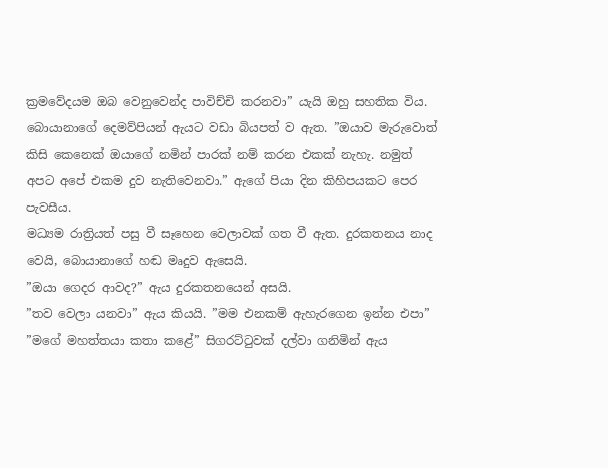ක්‍රමවේදයම ඔබ වෙනුවෙන්ද පාවිච්චි කරනවා” යැයි ඔහු සහතික විය.
බොයානාගේ දෙමව්පියන් ඇයට වඩා බියපත් ව ඇත. ”ඔයාව මැරුවොත් කිසි කෙනෙක් ඔයාගේ නමින් පාරක් නම් කරන එකක් නැහැ. නමුත් අපට අපේ එකම දුව නැතිවෙනවා.” ඇගේ පියා දින කිහිපයකට පෙර පැවසීය.
මධ්‍යම රාත්‍රියත් පසු වී සෑහෙන වෙලාවක් ගත වී ඇත. දුරකතනය නාද වෙයි, බොයානාගේ හඬ මෘදුව ඇසෙයි.
”ඔයා ගෙදර ආවද?” ඇය දුරකතනයෙන් අසයි.
”තව වෙලා යනවා” ඇය කියයි. ”මම එනකම් ඇහැරගෙන ඉන්න එපා”
”මගේ මහත්තයා කතා කළේ” සිගරට්ටුවක් දල්වා ගනිමින් ඇය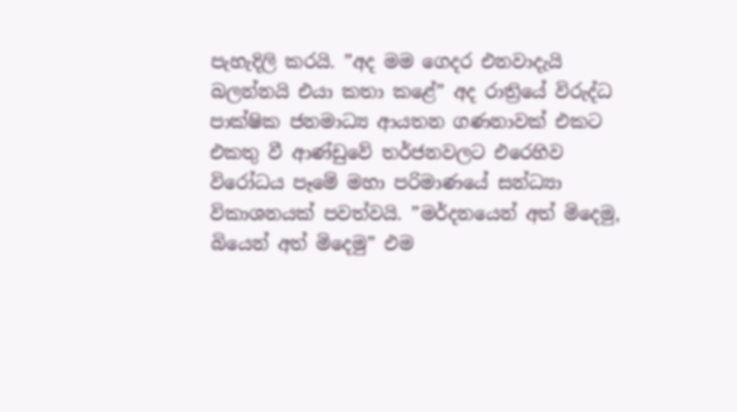පැහැදිලි කරයි. ”අද මම ගෙදර එනවාදැයි බලන්නයි එයා කතා කළේ” අද රාත්‍රියේ විරුද්ධ පාක්ෂික ජනමාධ්‍ය ආයතන ගණනාවක් එකට එකතු වී ආණ්ඩුවේ තර්ජනවලට එරෙහිව විරෝධය පෑමේ මහා පරිමාණයේ සන්ධ්‍යා විකාශනයක් පවත්වයි. ”මර්දනයෙන් අත් මිදෙමු, බියෙන් අත් මිදෙමු” එම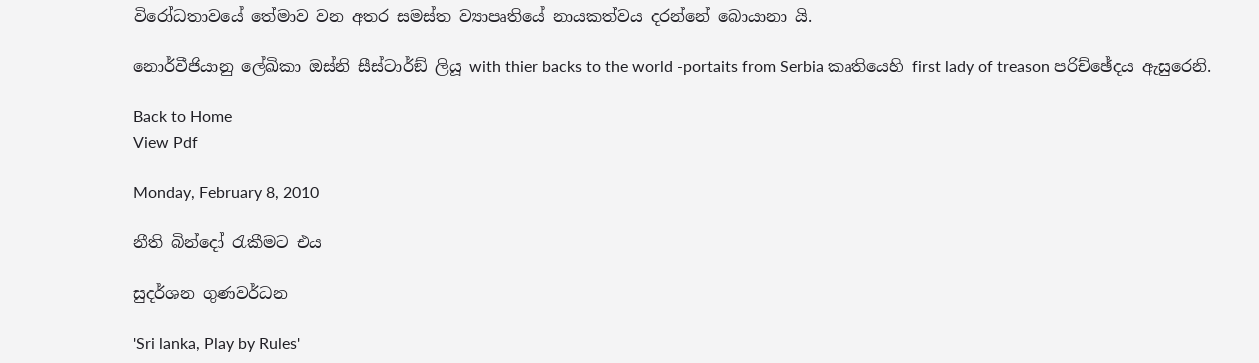විරෝධතාවයේ තේමාව වන අතර සමස්ත ව්‍යාපෘතියේ නායකත්වය දරන්නේ බොයානා යි.

නොර්වීජියානු ලේඛිකා ඔස්නි සීස්ටාර්ඞ් ලියූ with thier backs to the world -portaits from Serbia කෘතියෙහි first lady of treason පරිච්ඡේදය ඇසුරෙනි.

Back to Home
View Pdf

Monday, February 8, 2010

නීති බින්දෝ රැකීමට එය

සුදර්ශන ගුණවර්ධන

'Sri lanka, Play by Rules'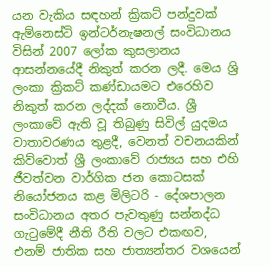යන වැකිය සඳහන් ක්‍රිකට් පන්දුවක් ඇම්නෙස්ටි ඉන්ටර්නැෂනල් සංවිධානය විසින් 2007 ලෝක කුසලානය ආසන්නයේදී නිකුත් කරන ලදී. මෙය ශ්‍රි ලංකා ක්‍රිකට් කණ්ඩායමට එරෙහිව නිකුත් කරන ලද්දක් නොවීය. ශ්‍රී ලංකාවේ ඇති වූ තිබුණු සිවිල් යුදමය වාතාවරණය තුළදී, වෙනත් වචනයකින් කිව්වොත් ශ්‍රී ලංකාවේ රාජ්‍යය සහ එහි ජීවත්වන වාර්ගික ජන කොටසක් නියෝජනය කළ මිලිටරි - දේශපාලන සංවිධානය අතර පැවතුණු සන්නද්ධ ගැටුමේදී නීති රීති වලට එකඟව, එනම් ජාතික සහ ජාත්‍යන්තර වශයෙන්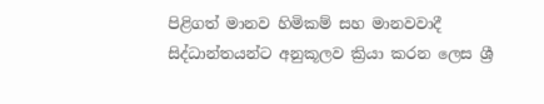පිළිගත් මානව හිමිකම් සහ මානවවාදී සිද්ධාන්තයන්ට අනුකූලව ක්‍රියා කරන ලෙස ශ්‍රී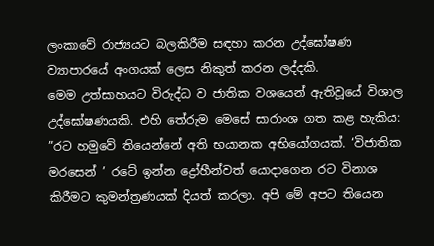ලංකාවේ රාජ්‍යයට බලකිරීම සඳහා කරන උද්ඝෝෂණ ව්‍යාපාරයේ අංගයක් ලෙස නිකුත් කරන ලද්දකි.
මෙම උත්සාහයට විරුද්ධ ව ජාතික වශයෙන් ඇතිවූයේ විශාල උද්ඝෝෂණයකි. එහි තේරුම මෙසේ සාරාංශ ගත කළ හැකිය:
”රට හමුවේ තියෙන්නේ අති භයානක අභියෝගයක්. ‘විජාතික මරසෙන් ’ රටේ ඉන්න ද්‍රෝහීන්වත් යොදාගෙන රට විනාශ කිරීමට කුමන්ත්‍රණයක් දියත් කරලා. අපි මේ අපට තියෙන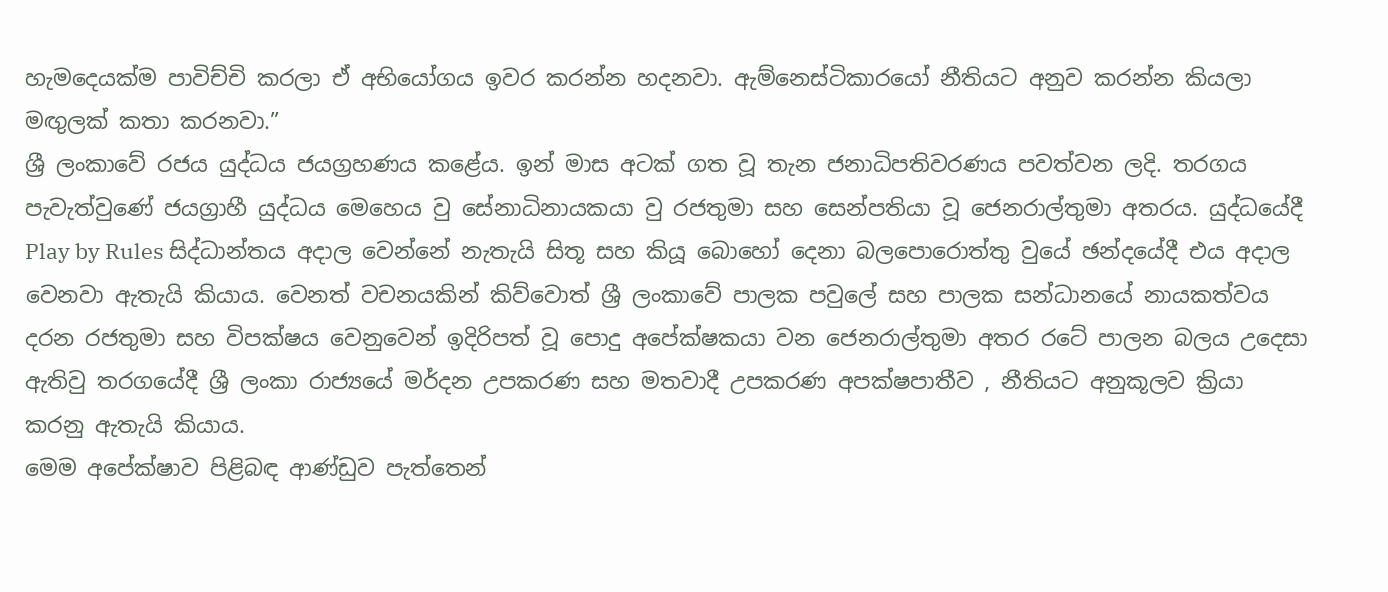හැමදෙයක්ම පාවිච්චි කරලා ඒ අභියෝගය ඉවර කරන්න හදනවා. ඇම්නෙස්ටිකාරයෝ නීතියට අනුව කරන්න කියලා මඟුලක් කතා කරනවා.”
ශ්‍රී ලංකාවේ රජය යුද්ධය ජයග්‍රහණය කළේය. ඉන් මාස අටක් ගත වූ තැන ජනාධිපතිවරණය පවත්වන ලදි. තරගය පැවැත්වුණේ ජයග්‍රාහී යුද්ධය මෙහෙය වු සේනාධිනායකයා වු රජතුමා සහ සෙන්පතියා වූ ජෙනරාල්තුමා අතරය. යුද්ධයේදී Play by Rules සිද්ධාන්තය අදාල වෙන්නේ නැතැයි සිතූ සහ කියූ බොහෝ දෙනා බලපොරොත්තු වුයේ ඡන්දයේදී එය අදාල වෙනවා ඇතැයි කියාය. වෙනත් වචනයකින් කිව්වොත් ශ්‍රී ලංකාවේ පාලක පවුලේ සහ පාලක සන්ධානයේ නායකත්වය දරන රජතුමා සහ විපක්ෂය වෙනුවෙන් ඉදිරිපත් වූ පොදු අපේක්ෂකයා වන ජෙනරාල්තුමා අතර රටේ පාලන බලය උදෙසා ඇතිවු තරගයේදී ශ්‍රී ලංකා රාජ්‍යයේ මර්දන උපකරණ සහ මතවාදී උපකරණ අපක්ෂපාතීව , නීතියට අනුකූලව ක්‍රියා කරනු ඇතැයි කියාය.
මෙම අපේක්ෂාව පිළිබඳ ආණ්ඩුව පැත්තෙන්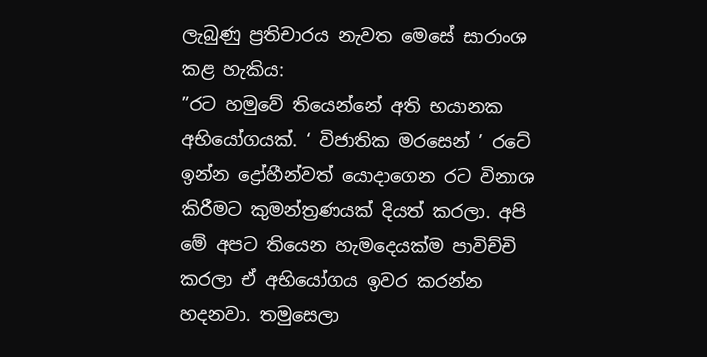ලැබුණු ප්‍රතිචාරය නැවත මෙසේ සාරාංශ කළ හැකිය:
”රට හමුවේ තියෙන්නේ අති භයානක අභියෝගයක්. ‘ විජාතික මරසෙන් ’ රටේ ඉන්න ද්‍රෝහීන්වත් යොදාගෙන රට විනාශ කිරීමට කුමන්ත්‍රණයක් දියත් කරලා. අපි මේ අපට තියෙන හැමදෙයක්ම පාවිච්චි කරලා ඒ අභියෝගය ඉවර කරන්න හදනවා. තමුසෙලා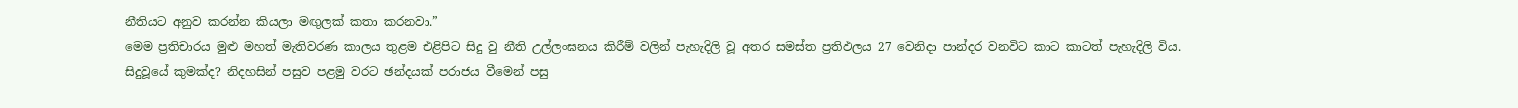නීතියට අනුව කරන්න කියලා මඟුලක් කතා කරනවා.”
මෙම ප්‍රතිචාරය මුළු මහත් මැතිවරණ කාලය තුළම එළිපිට සිදු වු නීති උල්ලංඝනය කිරීම් වලින් පැහැදිලි වූ අතර සමස්ත ප්‍රතිඵලය 27 වෙනිදා පාන්දර වනවිට කාට කාටත් පැහැදිලි විය.
සිදුවූයේ කුමක්ද? නිදහසින් පසුව පළමු වරට ඡන්දයක් පරාජය වීමෙන් පසු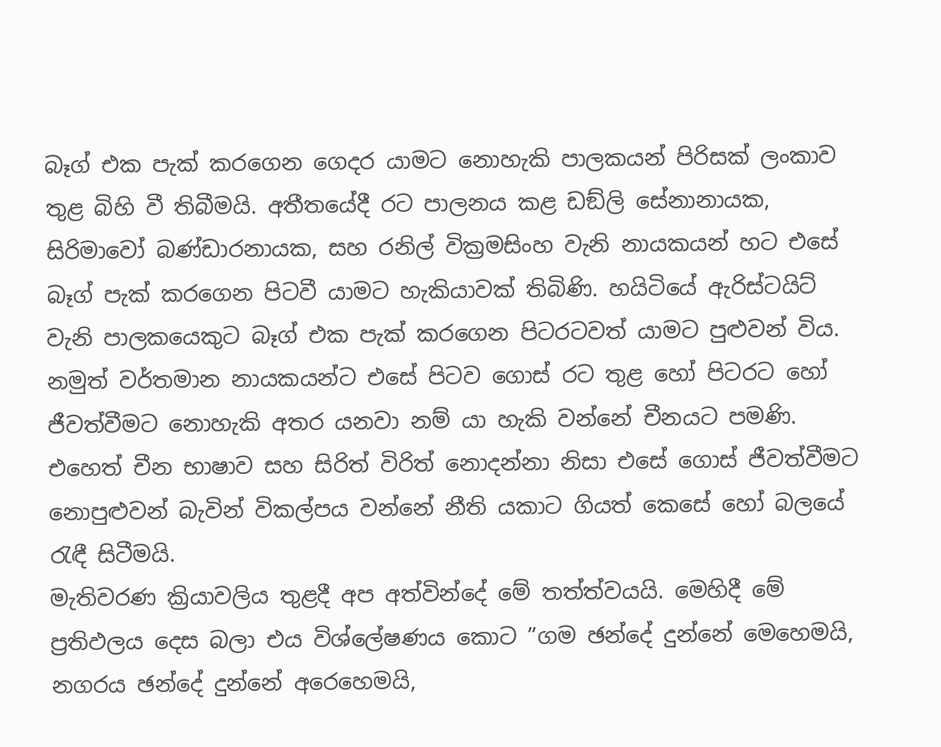බෑග් එක පැක් කරගෙන ගෙදර යාමට නොහැකි පාලකයන් පිරිසක් ලංකාව තුළ බිහි වී තිබීමයි. අතීතයේදී රට පාලනය කළ ඩඞ්ලි සේනානායක, සිරිමාවෝ බණ්ඩාරනායක, සහ රනිල් වික්‍රමසිංහ වැනි නායකයන් හට එසේ බෑග් පැක් කරගෙන පිටවී යාමට හැකියාවක් තිබිණි. හයිටියේ ඇරිස්ටයිට් වැනි පාලකයෙකුට බෑග් එක පැක් කරගෙන පිටරටවත් යාමට පුළුවන් විය. නමුත් වර්තමාන නායකයන්ට එසේ පිටව ගොස් රට තුළ හෝ පිටරට හෝ ජීවත්වීමට නොහැකි අතර යනවා නම් යා හැකි වන්නේ චීනයට පමණි. එහෙත් චීන භාෂාව සහ සිරිත් විරිත් නොදන්නා නිසා එසේ ගොස් ජීවත්වීමට නොපුළුවන් බැවින් විකල්පය වන්නේ නීති යකාට ගියත් කෙසේ හෝ බලයේ රැඳී සිටීමයි.
මැතිවරණ ක්‍රියාවලිය තුළදී අප අත්වින්දේ මේ තත්ත්වයයි. මෙහිදී මේ ප්‍රතිඵලය දෙස බලා එය විශ්ලේෂණය කොට ”ගම ඡන්දේ දුන්නේ මෙහෙමයි, නගරය ඡන්දේ දුන්නේ අරෙහෙමයි,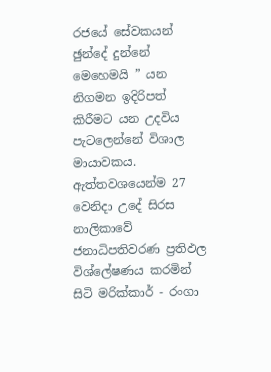රජයේ සේවකයන් ඡුන්දේ දුන්නේ මෙහෙමයි ” යන නිගමන ඉදිරිපත් කිරීමට යන උදවිය පැටලෙන්නේ විශාල මායාවකය. ඇත්තවශයෙන්ම 27 වෙනිදා උදේ සිරස නාලිකාවේ ජනාධිපතිවරණ ප්‍රතිඵල විශ්ලේෂණය කරමින් සිටි මරික්කාර් - රංගා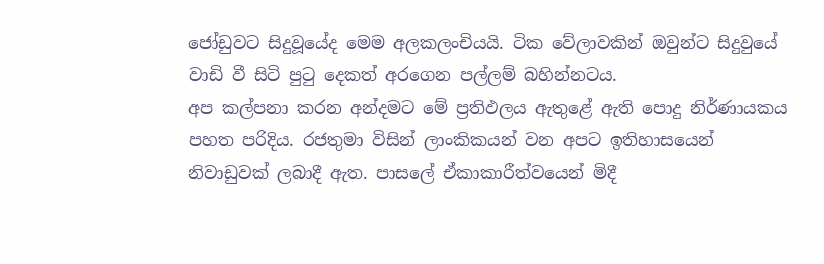ජෝඩුවට සිදුවූයේද මෙම අලකලංචියයි. ටික වේලාවකින් ඔවුන්ට සිදුවුයේ වාඩි වී සිටි පුටු දෙකත් අරගෙන පල්ලම් බහින්නටය.
අප කල්පනා කරන අන්දමට මේ ප්‍රතිඵලය ඇතුළේ ඇති පොදු නිර්ණායකය පහත පරිදිය. රජතුමා විසින් ලාංකිකයන් වන අපට ඉතිහාසයෙන් නිවාඩුවක් ලබාදී ඇත. පාසලේ ඒකාකාරීත්වයෙන් මිදී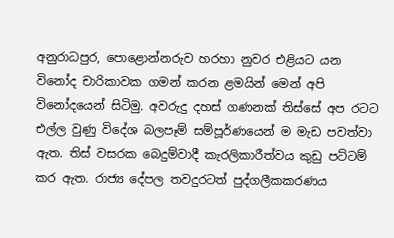අනුරාධපුර, පොළොන්නරුව හරහා නුවර එළියට යන විනෝද චාරිකාවක ගමන් කරන ළමයින් මෙන් අපි විනෝදයෙන් සිටිමු. අවරුදු දහස් ගණනක් තිස්සේ අප රටට එල්ල වුණු විදේශ බලපෑම් සම්පූර්ණයෙන් ම මැඩ පවත්වා ඇත. තිස් වසරක බෙදුම්වාදී කැරලිකාරීත්වය කුඩු පට්ටම් කර ඇත. රාජ්‍ය දේපල තවදුරටත් පුද්ගලීකකරණය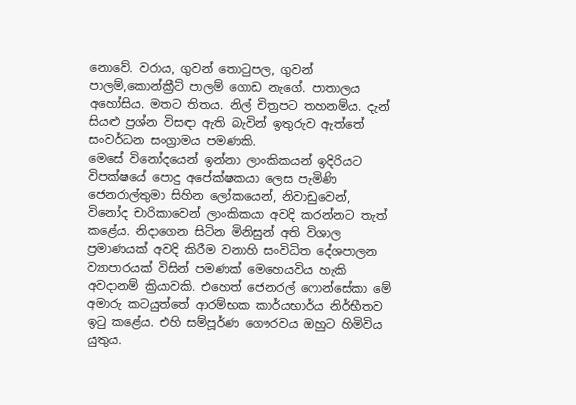නොවේ. වරාය, ගුවන් තොටුපල, ගුවන් පාලම්,කොන්ක්‍රීට් පාලම් ගොඩ නැගේ. පාතාලය අහෝසිය. මතට තිතය. නිල් චිත්‍රපට තහනම්ය. දැන් සියළු ප්‍රශ්න විසඳා ඇති බැවින් ඉතුරුව ඇත්තේ සංවර්ධන සංග්‍රාමය පමණකි.
මෙසේ විනෝදයෙන් ඉන්නා ලාංකිකයන් ඉදිරියට විපක්ෂයේ පොදු අපේක්ෂකයා ලෙස පැමිණි ජෙනරාල්තුමා සිහින ලෝකයෙන්, නිවාඩුවෙන්, විනෝද චාරිකාවෙන් ලාංකිකයා අවදි කරන්නට තැත් කළේය. නිදාගෙන සිටින මිනිසුන් අති විශාල ප්‍රමාණයක් අවදි කිරීම වනාහි සංවිධිත දේශපාලන ව්‍යාපාරයක් විසින් පමණක් මෙහෙයවිය හැකි අවදානම් ක්‍රියාවකි. එහෙත් ජෙනරල් ෆොන්සේකා මේ අමාරු කටයුත්තේ ආරම්භක කාර්යභාර්ය නිර්භීතව ඉටු කළේය. එහි සම්පූර්ණ ගෞරවය ඔහුට හිමිවිය යුතුය.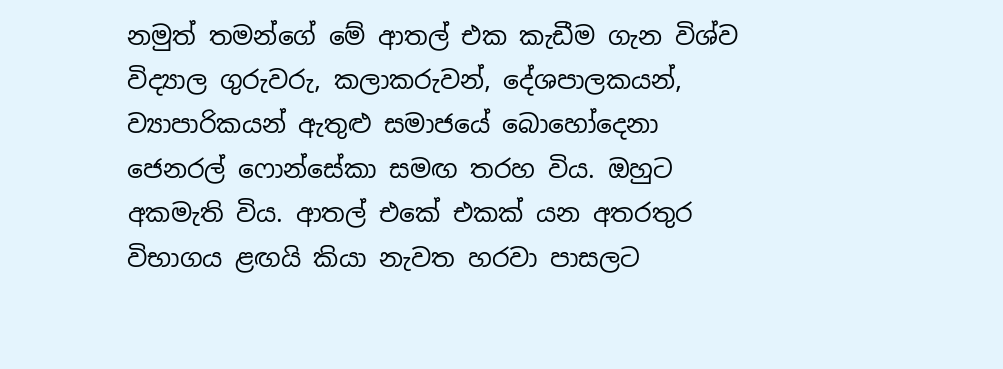නමුත් තමන්ගේ මේ ආතල් එක කැඩීම ගැන විශ්ව විද්‍යාල ගුරුවරු, කලාකරුවන්, දේශපාලකයන්, ව්‍යාපාරිකයන් ඇතුළු සමාජයේ බොහෝදෙනා ජෙනරල් ෆොන්සේකා සමඟ තරහ විය. ඔහුට අකමැති විය. ආතල් එකේ එකක් යන අතරතුර විභාගය ළඟයි කියා නැවත හරවා පාසලට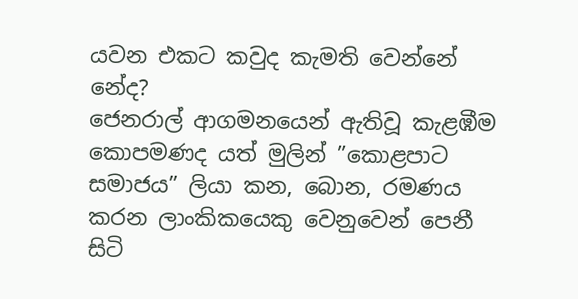යවන එකට කවුද කැමති වෙන්නේ නේද?
ජෙනරාල් ආගමනයෙන් ඇතිවූ කැළඹීම කොපමණද යත් මුලින් ”කොළපාට සමාජය” ලියා කන, බොන, රමණය කරන ලාංකිකයෙකු වෙනුවෙන් පෙනී සිටි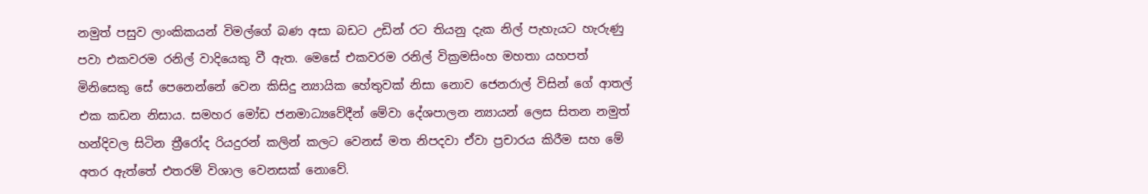නමුත් පසුව ලාංකිකයන් විමල්ගේ බණ අසා බඩට උඩින් රට තියනු දැක නිල් පැහැයට හැරුණු පවා එකවරම රනිල් වාදියෙකු වී ඇත. මෙසේ එකවරම රනිල් වික්‍රමසිංහ මහතා යහපත් මිනිසෙකු සේ පෙනෙන්නේ වෙන කිසිදු න්‍යායික හේතුවක් නිසා නොව ජෙනරාල් විසින් ගේ ආතල් එක කඩන නිසාය. සමහර මෝඩ ජනමාධ්‍යවේදීන් මේවා දේශපාලන න්‍යායන් ලෙස සිතන නමුත් හන්දිවල සිටින ත්‍රීරෝද රියදුරන් කලින් කලට වෙනස් මත නිපදවා ඒවා ප්‍රචාරය කිරීම සහ මේ අතර ඇත්තේ එතරම් විශාල වෙනසක් නොවේ.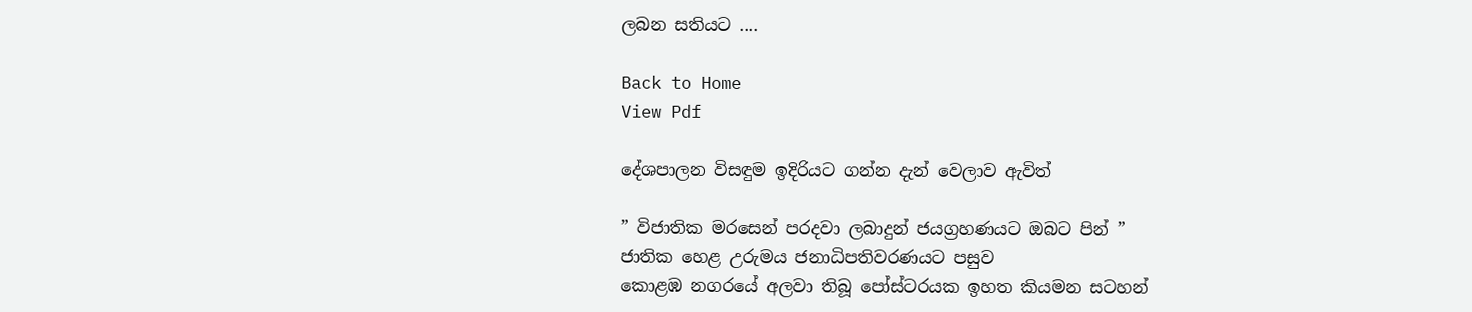ලබන සතියට ....

Back to Home
View Pdf

දේශපාලන විසඳුම ඉදිරියට ගන්න දැන් වෙලාව ඇවිත්

” විජාතික මරසෙන් පරදවා ලබාදුන් ජයග්‍රහණයට ඔබට පින් ”
ජාතික හෙළ උරුමය ජනාධිපතිවරණයට පසුව
කොළඹ නගරයේ අලවා තිබූ පෝස්ටරයක ඉහත කියමන සටහන්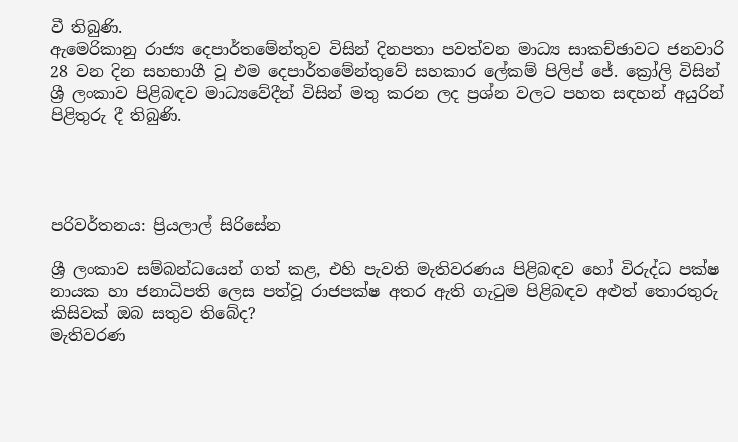වී තිබුණි.
ඇමෙරිකානු රාජ්‍ය දෙපාර්තමේන්තුව විසින් දිනපතා පවත්වන මාධ්‍ය සාකච්ඡාවට ජනවාරි 28 වන දින සහභාගී වූ එම දෙපාර්තමේන්තුවේ සහකාර ලේකම් පිලිප් ජේ. ක්‍රෝලි විසින් ශ්‍රී ලංකාව පිළිබඳව මාධ්‍යවේදීන් විසින් මතු කරන ලද ප්‍රශ්න වලට පහත සඳහන් අයුරින් පිළිතුරු දී තිබුණි.




පරිවර්තනය: ප්‍රියලාල් සිරිසේන

ශ්‍රී ලංකාව සම්බන්ධයෙන් ගත් කළ, එහි පැවති මැතිවරණය පිළිබඳව හෝ විරුද්ධ පක්ෂ නායක හා ජනාධිපති ලෙස පත්වූ රාජපක්ෂ අතර ඇති ගැටුම පිළිබඳව අළුත් තොරතුරු කිසිවක් ඔබ සතුව තිබේද?
මැතිවරණ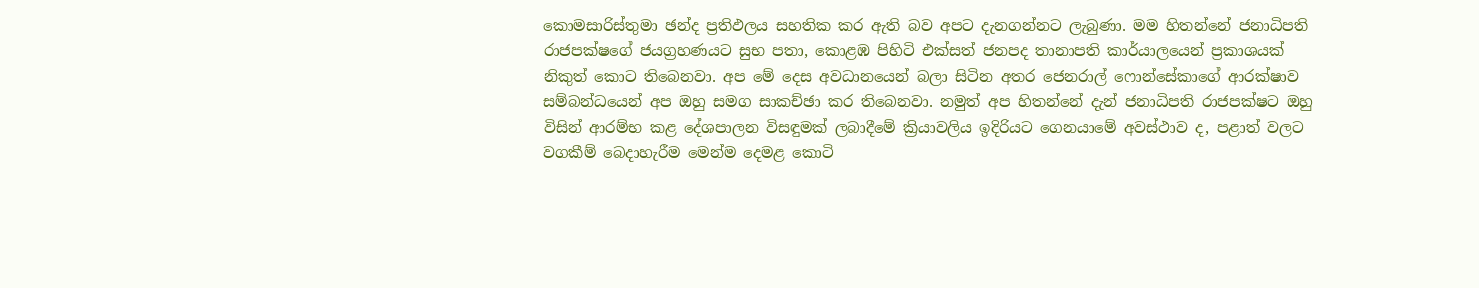කොමසාරිස්තුමා ඡන්ද ප්‍රතිඵලය සහතික කර ඇති බව අපට දැනගන්නට ලැබුණා. මම හිතන්නේ ජනාධිපති රාජපක්ෂගේ ජයග්‍රහණයට සුභ පතා, කොළඹ පිහිටි එක්සත් ජනපද තානාපති කාර්යාලයෙන් ප්‍රකාශයක් නිකුත් කොට තිබෙනවා. අප මේ දෙස අවධානයෙන් බලා සිටින අතර ජෙනරාල් ෆොන්සේකාගේ ආරක්ෂාව සම්බන්ධයෙන් අප ඔහු සමග සාකච්ඡා කර තිබෙනවා. නමුත් අප හිතන්නේ දැන් ජනාධිපති රාජපක්ෂට ඔහු විසින් ආරම්භ කළ දේශපාලන විසඳුමක් ලබාදීමේ ක්‍රියාවලිය ඉදිරියට ගෙනයාමේ අවස්ථාව ද, පළාත් වලට වගකීම් බෙදාහැරීම මෙන්ම දෙමළ කොටි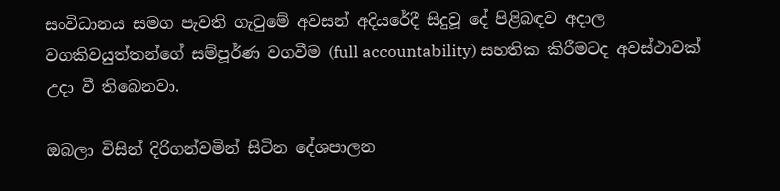සංවිධානය සමග පැවති ගැටුමේ අවසන් අදියරේදී සිදුවූ දේ පිළිබඳව අදාල වගකිවයුත්තන්ගේ සම්පූර්ණ වගවීම (full accountability) සහතික කිරීමටද අවස්ථාවක් උදා වී තිබෙනවා.

ඔබලා විසින් දිරිගන්වමින් සිටින දේශපාලන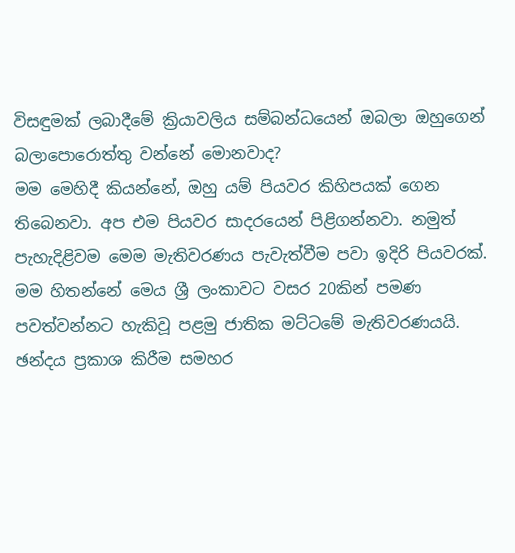විසඳුමක් ලබාදීමේ ක්‍රියාවලිය සම්බන්ධයෙන් ඔබලා ඔහුගෙන් බලාපොරොත්තු වන්නේ මොනවාද?
මම මෙහිදී කියන්නේ, ඔහු යම් පියවර කිහිපයක් ගෙන තිබෙනවා. අප එම පියවර සාදරයෙන් පිළිගන්නවා. නමුත් පැහැදිළිවම මෙම මැතිවරණය පැවැත්වීම පවා ඉදිරි පියවරක්. මම හිතන්නේ මෙය ශ්‍රී ලංකාවට වසර 20කින් පමණ පවත්වන්නට හැකිවූ පළමු ජාතික මට්ටමේ මැතිවරණයයි. ඡන්දය ප්‍රකාශ කිරීම සමහර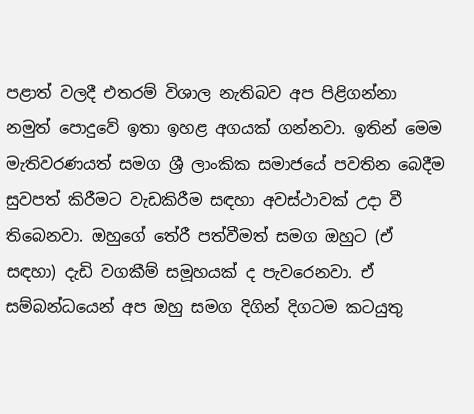පළාත් වලදී එතරම් විශාල නැතිබව අප පිළිගන්නා නමුත් පොදුවේ ඉතා ඉහළ අගයක් ගන්නවා. ඉතින් මෙම මැතිවරණයත් සමග ශ්‍රී ලාංකික සමාජයේ පවතින බෙදීම සුවපත් කිරීමට වැඩකිරීම සඳහා අවස්ථාවක් උදා වී තිබෙනවා. ඔහුගේ තේරී පත්වීමත් සමග ඔහුට (ඒ සඳහා) දැඩි වගකීම් සමූහයක් ද පැවරෙනවා. ඒ සම්බන්ධයෙන් අප ඔහු සමග දිගින් දිගටම කටයුතු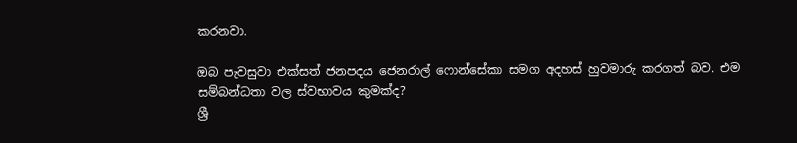කරනවා.

ඔබ පැවසුවා එක්සත් ජනපදය ජෙනරාල් ෆොන්සේකා සමග අදහස් හුවමාරු කරගත් බව. එම සම්බන්ධතා වල ස්වභාවය කුමක්ද?
ශ්‍රී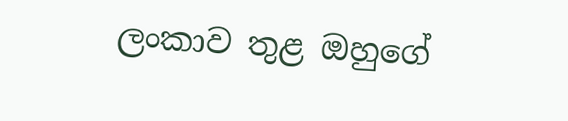ලංකාව තුළ ඔහුගේ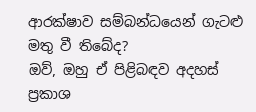ආරක්ෂාව සම්බන්ධයෙන් ගැටළු මතු වී තිබේද?
ඔව්, ඔහු ඒ පිළිබඳව අදහස් ප්‍රකාශ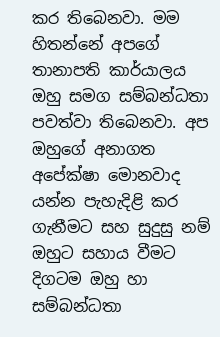කර තිබෙනවා. මම හිතන්නේ අපගේ තානාපති කාර්යාලය ඔහු සමග සම්බන්ධතා පවත්වා තිබෙනවා. අප ඔහුගේ අනාගත අපේක්ෂා මොනවාද යන්න පැහැදිළි කර ගැනීමට සහ සුදුසු නම් ඔහුට සහාය වීමට දිගටම ඔහු හා සම්බන්ධතා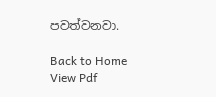පවත්වනවා.

Back to Home
View Pdf